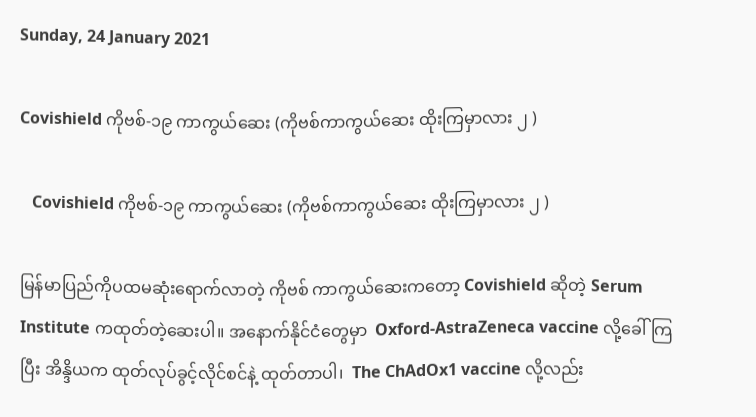Sunday, 24 January 2021

Covishield ကိုဗစ်-၁၉ ကာကွယ်ဆေး (ကိုဗစ်ကာကွယ်ဆေး ထိုးကြမှာလား ၂ )

   Covishield ကိုဗစ်-၁၉ ကာကွယ်ဆေး (ကိုဗစ်ကာကွယ်ဆေး ထိုးကြမှာလား ၂ )

မြန်မာပြည်ကိုပထမဆုံးရောက်လာတဲ့ ကိုဗစ် ကာကွယ်ဆေးကတော့ Covishield ဆိုတဲ့ Serum Institute ကထုတ်တဲ့ဆေးပါ။ အနောက်နိုင်ငံတွေမှာ  Oxford-AstraZeneca vaccine လို့ခေါ်ကြပြီး အိန္ဒိယက ထုတ်လုပ်ခွင့်လိုင်စင်နဲ့ ထုတ်တာပါ၊  The ChAdOx1 vaccine လို့လည်း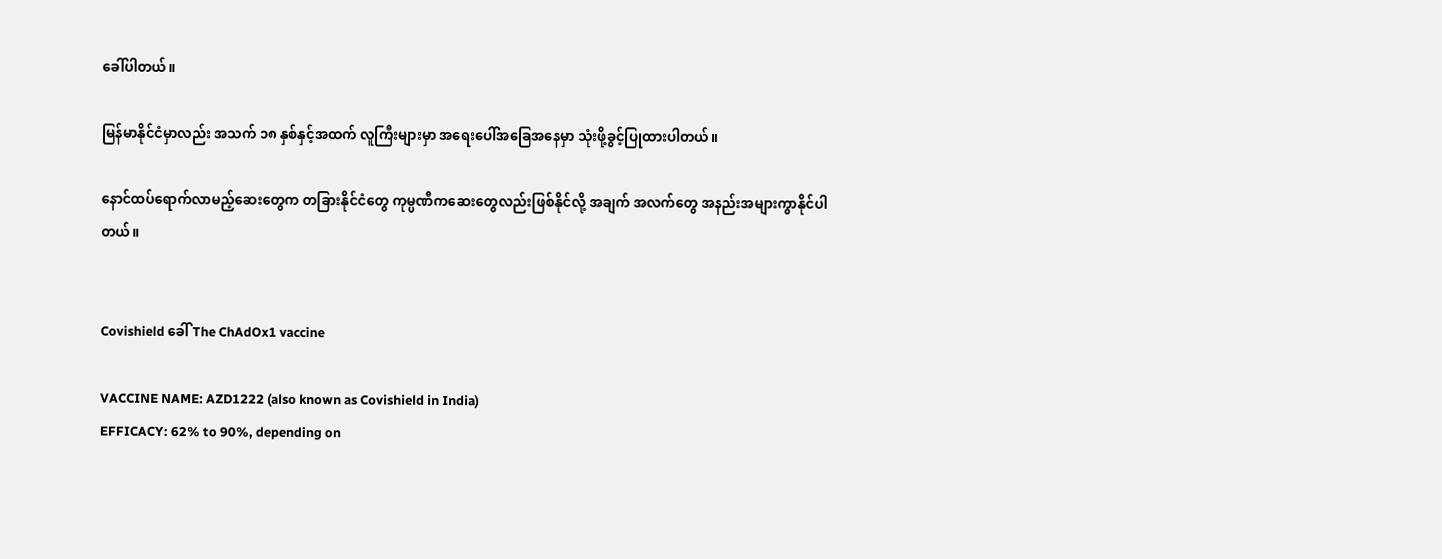ခေါ်ပါတယ်။

မြန်မာနိုင်ငံမှာလည်း အသက် ၁၈ နှစ်နှင့်အထက် လူကြီးများမှာ အရေးပေါ်အခြေအနေမှာ သုံးဖို့ခွင့်ပြုထားပါတယ်။

နောင်ထပ်ရောက်လာမည့်ဆေးတွေက တခြားနိုင်ငံတွေ ကုမ္ပဏီကဆေးတွေလည်းဖြစ်နိုင်လို့ အချက် အလက်တွေ အနည်းအများကွာနိုင်ပါတယ်။


Covishield ခေါ် The ChAdOx1 vaccine

VACCINE NAME: AZD1222 (also known as Covishield in India)
EFFICACY: 62% to 90%, depending on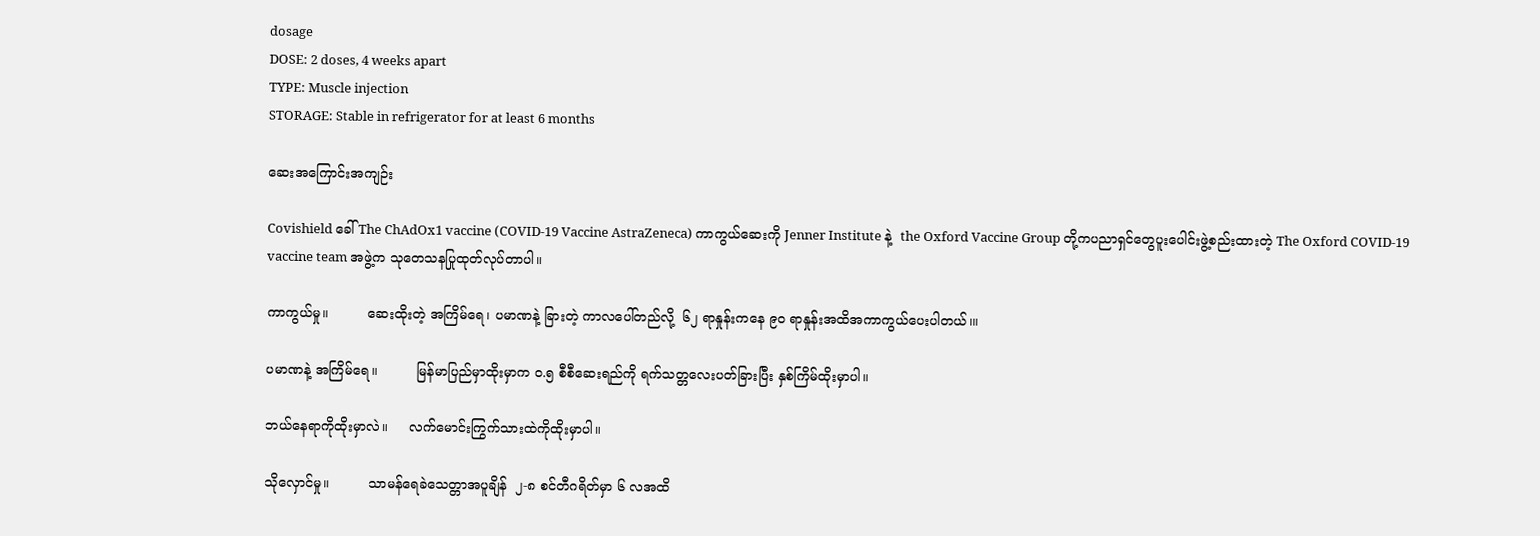dosage
DOSE: 2 doses, 4 weeks apart
TYPE: Muscle injection
STORAGE: Stable in refrigerator for at least 6 months

ဆေးအကြောင်းအကျဉ်း

Covishield ခေါ် The ChAdOx1 vaccine (COVID-19 Vaccine AstraZeneca) ကာကွယ်ဆေးကို Jenner Institute နဲ့  the Oxford Vaccine Group တို့ကပညာရှင်တွေပူးပေါင်းဖွဲ့စည်းထားတဲ့ The Oxford COVID-19 vaccine team အဖွဲ့က သုတေသနပြုထုတ်လုပ်တာပါ။

ကာကွယ်မှု။         ဆေးထိုးတဲ့ အကြိမ်ရေ၊ ပမာဏနဲ့ ခြားတဲ့ ကာလပေါ်တည်လို့  ၆၂ ရာနှုန်းကနေ ၉၀ ရာနှုန်းအထိအကာကွယ်ပေးပါတယ်၊။

ပမာဏနဲ့ အကြိမ်ရေ။         မြန်မာပြည်မှာထိုးမှာက ၀.၅ စီစီဆေးရည်ကို ရက်သတ္တလေးပတ်ခြားပြီး နှစ်ကြိမ်ထိုးမှာပါ။

ဘယ်နေရာကိုထိုးမှာလဲ။     လက်မောင်းကြွက်သားထဲကိုထိုးမှာပါ။

သိုလှောင်မှု။         သာမန်ရေခဲသေတ္တာအပူချိန်  ၂-၈ စင်တီဂရိတ်မှာ ၆ လအထိ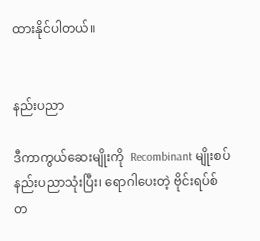ထားနိုင်ပါတယ်။


နည်းပညာ

ဒီကာကွယ်ဆေးမျိုးကို  Recombinant မျိုးစပ်နည်းပညာသုံးပြီး၊ ရောဂါပေးတဲ့ ဗိုင်းရပ်စ်တ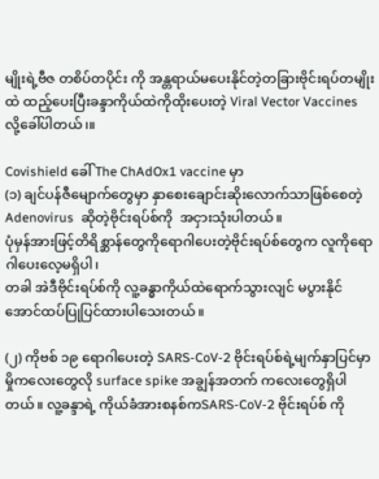မျိုးရဲ့ဗီဇ တစိပ်တပိုင်း ကို အန္တရာယ်မပေးနိုင်တဲ့တခြားဗိုင်းရပ်တမျိုးထဲ ထည့်ပေးပြီးခန္ဒာကိုယ်ထဲကိုထိုးပေးတဲ့ Viral Vector Vaccines လို့ခေါ်ပါတယ်၊။

Covishield ခေါ် The ChAdOx1 vaccine မှာ
(၁) ချင်ပန်ဇီမျောက်တွေမှာ နှာစေးချောင်းဆိုးလောက်သာဖြစ်စေတဲ့  Adenovirus  ဆိုတဲ့ဗိုင်းရပ်စ်ကို  အငှားသုံးပါတယ်။
ပုံမှန်အားဖြင့်တိရိစ္ဆာန်တွေကိုရောဂါပေးတဲ့ဗိုင်းရပ်စ်တွေက လူကိုရောဂါပေးလေ့မရှိပါ၊
တခါ အဲဒီဗိုင်းရပ်စ်ကို လူ့ခန္ဓာကိုယ်ထဲရောက်သွားလျင် မပွားနိုင်အောင်ထပ်ပြုပြင်ထားပါသေးတယ်။

(၂) ကိုဗစ် ၁၉ ရောဂါပေးတဲ့ SARS-CoV-2 ဗိုင်းရပ်စ်ရဲ့မျက်နှာပြင်မှာ မှိုကလေးတွေလို surface spike အချွန်အတက် ကလေးတွေရှိပါတယ်။ လူ့ခန္ဒာရဲ့ ကိုယ်ခံအားစနစ်ကSARS-CoV-2 ဗိုင်းရပ်စ် ကို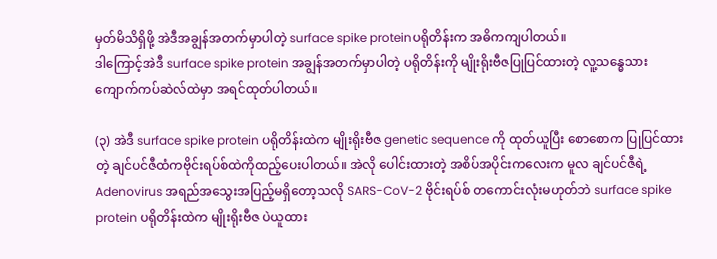မှတ်မိသိရှိဖို့ အဲဒီအချွန်အတက်မှာပါတဲ့ surface spike proteinပရိုတိန်းက အဓိကကျပါတယ်။
ဒါကြောင့်အဲဒီ surface spike protein အချွန်အတက်မှာပါတဲ့ ပရိုတိန်းကို မျိုးရိုးဗီဇပြုပြင်ထားတဲ့ လူ့သန္ဓေသားကျောက်ကပ်ဆဲလ်ထဲမှာ အရင်ထုတ်ပါတယ်။

(၃) အဲဒီ surface spike protein ပရိုတိန်းထဲက မျိုးရိုးဗီဇ genetic sequence ကို ထုတ်ယူပြီး စောစောက ပြုပြင်ထားတဲ့ ချင်ပင်ဇီထံကဗိုင်းရပ်စ်ထဲကိုထည့်ပေးပါတယ်။ အဲလို ပေါင်းထားတဲ့ အစိပ်အပိုင်းကလေးက မူလ ချင်ပင်ဇီရဲ့ Adenovirus အရည်အသွေးအပြည့်မရှိတော့သလို SARS-CoV-2 ဗိုင်းရပ်စ် တကောင်းလုံးမဟုတ်ဘဲ surface spike protein ပရိုတိန်းထဲက မျိုးရိုးဗီဇ ပဲယူထား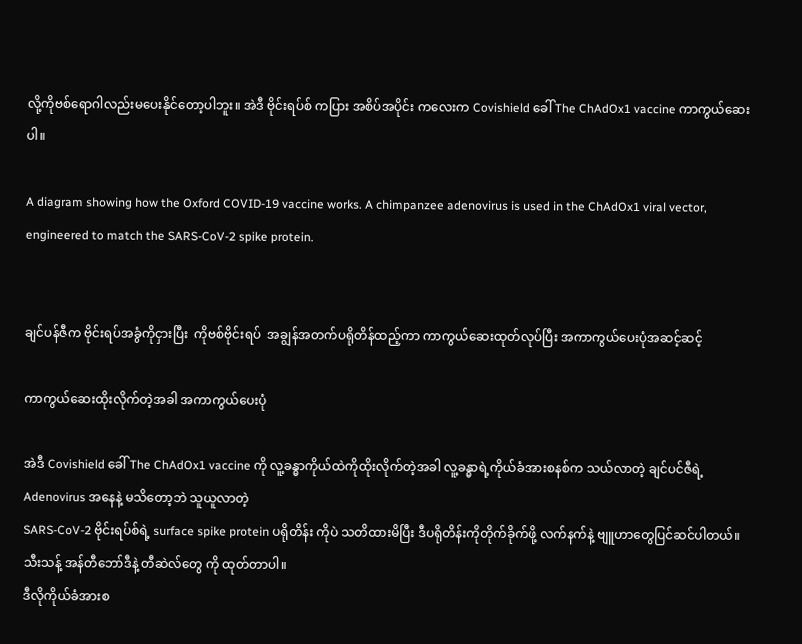လို့ကိုဗစ်ရောဂါလည်းမပေးနိုင်တော့ပါဘူး။ အဲဒီ ဗိုင်းရပ်စ် ကပြား အစိပ်အပိုင်း ကလေးက Covishield ခေါ် The ChAdOx1 vaccine ကာကွယ်ဆေးပါ။

A diagram showing how the Oxford COVID-19 vaccine works. A chimpanzee adenovirus is used in the ChAdOx1 viral vector, engineered to match the SARS-CoV-2 spike protein.


ချင်ပန်ဇီက ဗိုင်းရပ်အခွံကိုငှားပြီး  ကိုဗစ်ဗိုင်းရပ်  အချွန်အတက်ပရိုတိန်ထည့်ကာ ကာကွယ်ဆေးထုတ်လုပ်ပြီး အကာကွယ်ပေးပုံအဆင့်ဆင့်

ကာကွယ်ဆေးထိုးလိုက်တဲ့အခါ အကာကွယ်ပေးပုံ

အဲဒီ Covishield ခေါ် The ChAdOx1 vaccine ကို လူ့ခန္ဓာကိုယ်ထဲကိုထိုးလိုက်တဲ့အခါ လူ့ခန္ဓာရဲ့ကိုယ်ခံအားစနစ်က သယ်လာတဲ့ ချင်ပင်ဇီရဲ့ Adenovirus အနေနဲ့ မသိတော့ဘဲ သူယူလာတဲ့
SARS-CoV-2 ဗိုင်းရပ်စ်ရဲ့ surface spike protein ပရိုတိန်း ကိုပဲ သတိထားမိပြီး ဒီပရိုတိန်းကိုတိုက်ခိုက်ဖို့ လက်နက်နဲ့ ဗျူဟာတွေပြင်ဆင်ပါတယ်။ သီးသန့် အန်တီဘော်ဒီနဲ့ တီဆဲလ်တွေ ကို ထုတ်တာပါ။
ဒီလိုကိုယ်ခံအားစ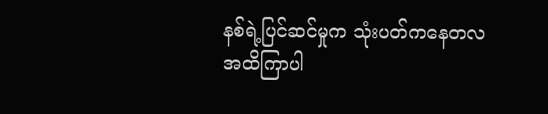နစ်ရဲ့ပြင်ဆင်မှုက သုံးပတ်ကနေတလအထိကြာပါ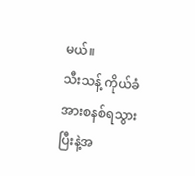မယ်။
သီးသန့် ကိုယ်ခံအားစနစ်ရသွားပြီးနဲ့အ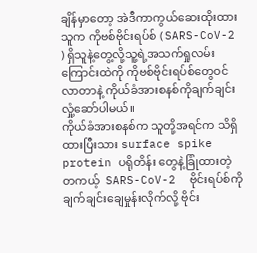ချိန်မှာတော့ အဲဒီကာကွယ်ဆေးထိုးထားသူက ကိုဗစ်ဗိုင်းရပ်စ် ( SARS-CoV-2 ) ရှိသူနဲ့တွေ့လို့သူ့ရဲ့အသက်ရှုလမ်းကြောင်းထဲကို ကိုဗစ်ဗိုင်းရပ်စ်တွေဝင်လာတာနဲ့ ကိုယ်ခံအားစနစ်ကိုချက်ချင်းလှုံ့ဆော်ပါမယ်။
ကိုယ်ခံအားစနစ်က သူတို့အရင်က သိရှိထားပြီးသား surface spike protein ပရိုတိန်း တွေနဲ့ခြုံထားတဲ့ တကယ့်  SARS-CoV-2  ဗိုင်းရပ်စ်ကို ချက်ချင်းချေမှုန်းလိုက်လို့ ဗိုင်း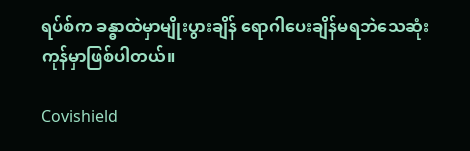ရပ်စ်က ခန္ဓာထဲမှာမျိုးပွားချိန် ရောဂါပေးချိန်မရဘဲသေဆုံးကုန်မှာဖြစ်ပါတယ်။

Covishield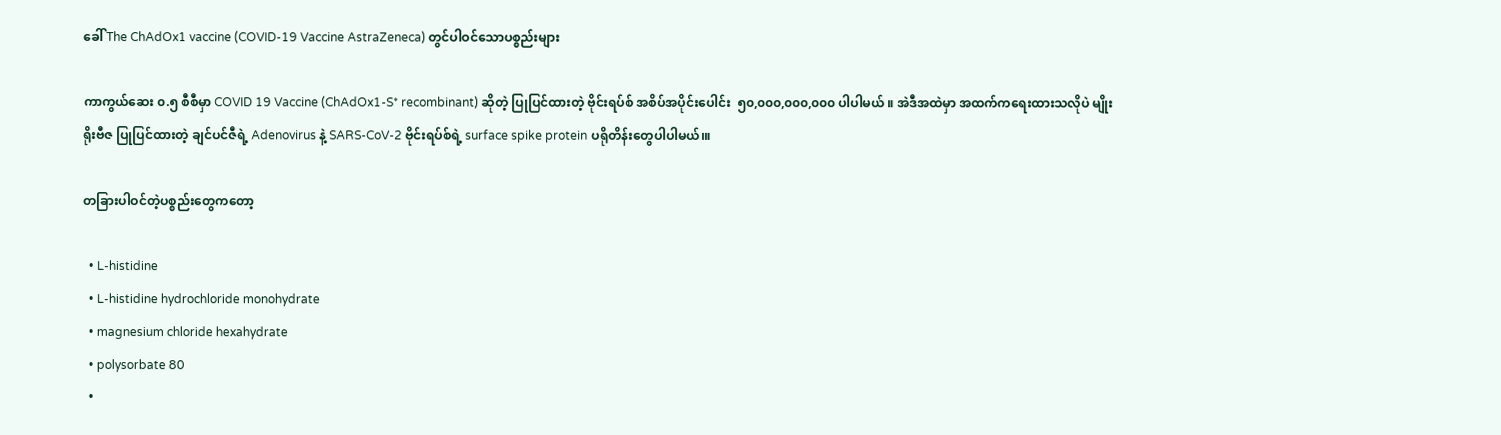ခေါ် The ChAdOx1 vaccine (COVID-19 Vaccine AstraZeneca) တွင်ပါဝင်သောပစ္စည်းများ

ကာကွယ်ဆေး ၀.၅ စီစီမှာ COVID 19 Vaccine (ChAdOx1-S* recombinant) ဆိုတဲ့ ပြုပြင်ထားတဲ့ ဗိုင်းရပ်စ် အစိပ်အပိုင်းပေါင်း  ၅၀,၀၀၀,၀၀၀,၀၀၀ ပါပါမယ် ။ အဲဒီအထဲမှာ အထက်ကရေးထားသလိုပဲ မျိုးရိုးဗီဇ ပြုပြင်ထားတဲ့ ချင်ပင်ဇီရဲ့ Adenovirus နဲ့ SARS-CoV-2 ဗိုင်းရပ်စ်ရဲ့ surface spike protein ပရိုတိန်းတွေပါပါမယ်၊။

တခြားပါဝင်တဲ့ပစ္စည်းတွေကတော့

  • L-histidine
  • L-histidine hydrochloride monohydrate
  • magnesium chloride hexahydrate
  • polysorbate 80
  •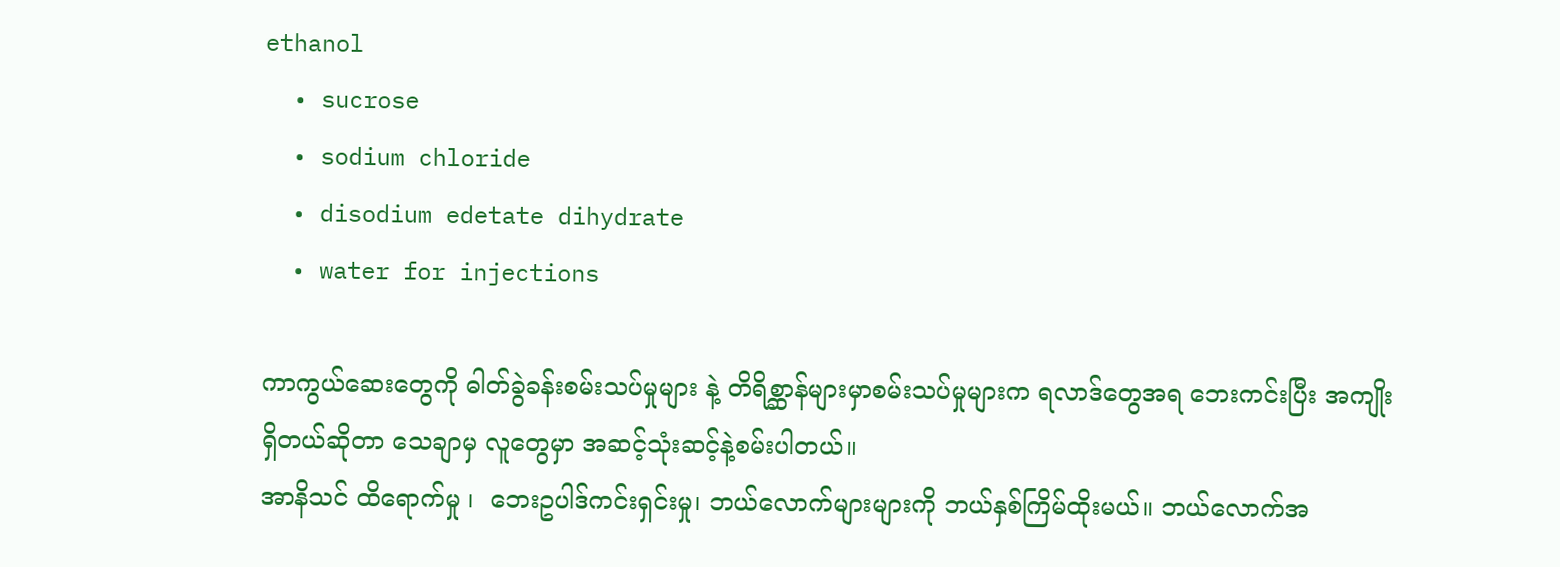ethanol
  • sucrose
  • sodium chloride
  • disodium edetate dihydrate
  • water for injections

ကာကွယ်ဆေးတွေကို ဓါတ်ခွဲခန်းစမ်းသပ်မှုများ နဲ့ တိရိစ္ဆာန်များမှာစမ်းသပ်မှုများက ရလာဒ်တွေအရ ဘေးကင်းပြီး အကျိုးရှိတယ်ဆိုတာ သေချာမှ လူတွေမှာ အဆင့်သုံးဆင့်နဲ့စမ်းပါတယ်။
အာနိသင် ထိရောက်မှု ၊  ဘေးဥပါဒ်ကင်းရှင်းမှု၊ ဘယ်လောက်များများကို ဘယ်နှစ်ကြိမ်ထိုးမယ်။ ဘယ်လောက်အ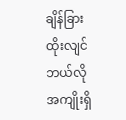ချိန်ခြားထိုးလျင် ဘယ်လိုအကျိုးရှိ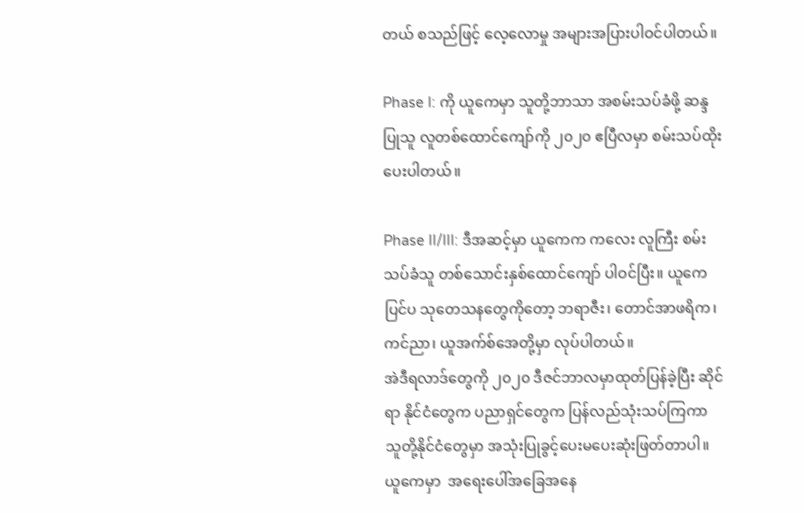တယ် စသည်ဖြင့် လေ့လောမှု အများအပြားပါဝင်ပါတယ်။

Phase I: ကို ယူကေမှာ သူတို့ဘာသာ အစမ်းသပ်ခံဖို့ ဆန္ဒပြုသူ လူတစ်ထောင်ကျော်ကို ၂၀၂၀ ဧပြီလမှာ စမ်းသပ်ထိုးပေးပါတယ်။

Phase II/III: ဒီအဆင့်မှာ ယူကေက ကလေး လူကြီး စမ်းသပ်ခံသူ တစ်သောင်းနှစ်ထောင်ကျော် ပါဝင်ပြီး။ ယူကေပြင်ပ သုတေသနတွေကိုတော့ ဘရာဇီး၊ တောင်အာဖရိက၊ ကင်ညာ၊ ယူအက်စ်အေတို့မှာ လုပ်ပါတယ်။
အဲဒီရလာဒ်တွေကို ၂၀၂၀ ဒီဇင်ဘာလမှာထုတ်ပြန်ခဲ့ပြီး ဆိုင်ရာ နိုင်ငံတွေက ပညာရှင်တွေက ပြန်လည်သုံးသပ်ကြကာ သူတို့နိုင်ငံတွေမှာ အသုံးပြုခွင့်ပေးမပေးဆုံးဖြတ်တာပါ။
ယူကေမှာ  အရေးပေါ်အခြေအနေ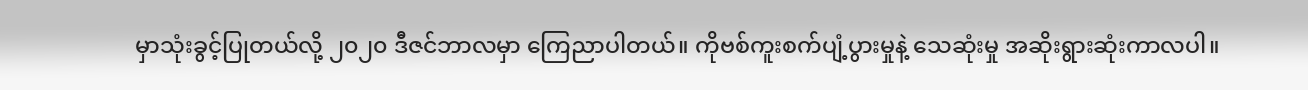မှာသုံးခွင့်ပြုတယ်လို့ ၂၀၂၀ ဒီဇင်ဘာလမှာ ကြေညာပါတယ်။ ကိုဗစ်ကူးစက်ပျံ့ပွားမှုနဲ့ သေဆုံးမှု အဆိုးရွားဆုံးကာလပါ။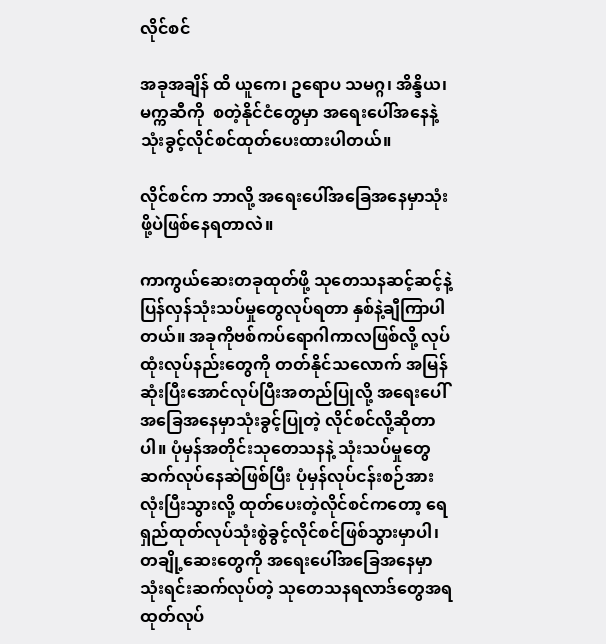လိုင်စင်

အခုအချိန် ထိ ယူကေ၊ ဥရောပ သမဂ္ဂ၊ အိန္ဒိယ၊ မက္ကဆီကို  စတဲ့နိုင်ငံတွေမှာ အရေးပေါ်အနေနဲ့ သုံးခွင့်လိုင်စင်ထုတ်ပေးထားပါတယ်။

လိုင်စင်က ဘာလို့ အရေးပေါ်အခြေအနေမှာသုံးဖို့ပဲဖြစ်နေရတာလဲ။

ကာကွယ်ဆေးတခုထုတ်ဖို့ သုတေသနဆင့်ဆင့်နဲ့ ပြန်လှန်သုံးသပ်မှုတွေလုပ်ရတာ နှစ်နဲ့ချီကြာပါတယ်။ အခုကိုဗစ်ကပ်ရောဂါကာလဖြစ်လို့ လုပ်ထုံးလုပ်နည်းတွေကို တတ်နိုင်သလောက် အမြန်ဆုံးပြီးအောင်လုပ်ပြီးအတည်ပြုလို့ အရေးပေါ်အခြေအနေမှာသုံးခွင့်ပြုတဲ့ လိုင်စင်လို့ဆိုတာပါ။ ပုံမှန်အတိုင်းသုတေသနနဲ့ သုံးသပ်မှုတွေ ဆက်လုပ်နေဆဲဖြစ်ပြီး ပုံမှန်လုပ်ငန်းစဉ်အားလုံးပြီးသွားလို့ ထုတ်ပေးတဲ့လိုင်စင်ကတော့ ရေရှည်ထုတ်လုပ်သုံးစွဲခွင့်လိုင်စင်ဖြစ်သွားမှာပါ၊ တချို့ဆေးတွေကို အရေးပေါ်အခြေအနေမှာ သုံးရင်းဆက်လုပ်တဲ့ သုတေသနရလာဒ်တွေအရ ထုတ်လုပ်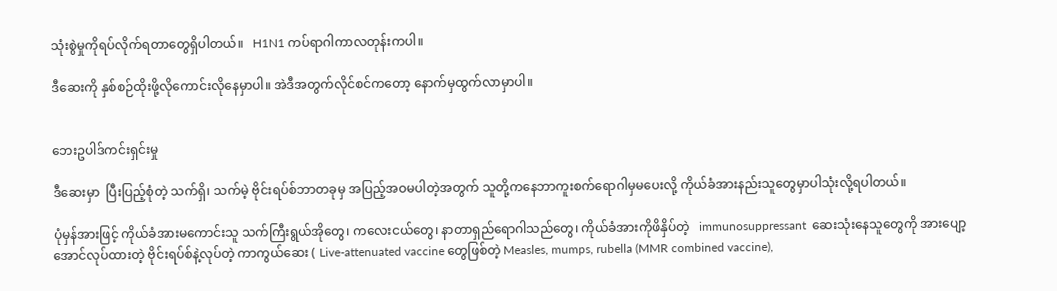သုံးစွဲမှုကိုရပ်လိုက်ရတာတွေရှိပါတယ်။   H1N1 ကပ်ရာဂါကာလတုန်းကပါ။

ဒီဆေးကို နှစ်စဉ်ထိုးဖို့လိုကောင်းလိုနေမှာပါ။ အဲဒီအတွက်လိုင်စင်ကတော့ နောက်မှထွက်လာမှာပါ။


ဘေးဥပါဒ်ကင်းရှင်းမှု

ဒီဆေးမှာ  ပြီးပြည့်စုံတဲ့ သက်ရှိ၊ သက်မဲ့ ဗိုင်းရပ်စ်ဘာတခုမှ အပြည့်အဝမပါတဲ့အတွက် သူတို့ကနေဘာကူးစက်ရောဂါမှမပေးလို့ ကိုယ်ခံအားနည်းသူတွေမှာပါသုံးလို့ရပါတယ်။

ပုံမှန်အားဖြင့် ကိုယ်ခံအားမကောင်းသူ သက်ကြီးရွယ်အိုတွေ၊ ကလေးငယ်တွေ၊ နာတာရှည်ရောဂါသည်တွေ၊ ကိုယ်ခံအားကိုဖိနှိပ်တဲ့   immunosuppressant  ဆေးသုံးနေသူတွေကို အားပျော့အောင်လုပ်ထားတဲ့ ဗိုင်းရပ်စ်နဲ့လုပ်တဲ့ ကာကွယ်ဆေး ( Live-attenuated vaccine တွေဖြစ်တဲ့ Measles, mumps, rubella (MMR combined vaccine),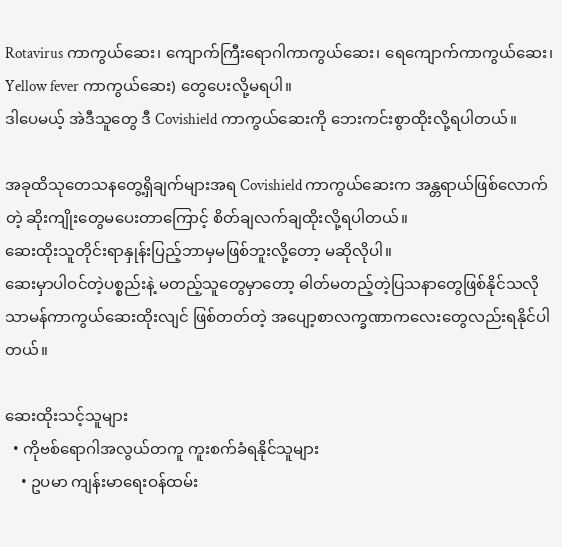Rotavirus ကာကွယ်ဆေး၊ ကျောက်ကြီးရောဂါကာကွယ်ဆေး၊ ရေကျောက်ကာကွယ်ဆေး၊ Yellow fever ကာကွယ်ဆေး) တွေပေးလို့မရပါ။
ဒါပေမယ့် အဲဒီသူတွေ ဒီ Covishield ကာကွယ်ဆေးကို ဘေးကင်းစွာထိုးလို့ရပါတယ်။

အခုထိသုတေသနတွေ့ရှိချက်များအရ Covishield ကာကွယ်ဆေးက အန္တရာယ်ဖြစ်လောက်တဲ့ ဆိုးကျိုးတွေမပေးတာကြောင့် စိတ်ချလက်ချထိုးလို့ရပါတယ်။
ဆေးထိုးသူတိုင်းရာနှုန်းပြည့်ဘာမှမဖြစ်ဘူးလို့တော့ မဆိုလိုပါ။
ဆေးမှာပါဝင်တဲ့ပစ္စည်းနဲ့ မတည့်သူတွေမှာတော့ ဓါတ်မတည့်တဲ့ပြသနာတွေဖြစ်နိုင်သလို သာမန်ကာကွယ်ဆေးထိုးလျင် ဖြစ်တတ်တဲ့ အပျော့စာလက္ခဏာကလေးတွေလည်းရနိုင်ပါတယ်။

ဆေးထိုးသင့်သူများ
  • ကိုဗစ်ရောဂါအလွယ်တကူ ကူးစက်ခံရနိုင်သူများ
    • ဥပမာ ကျန်းမာရေးဝန်ထမ်း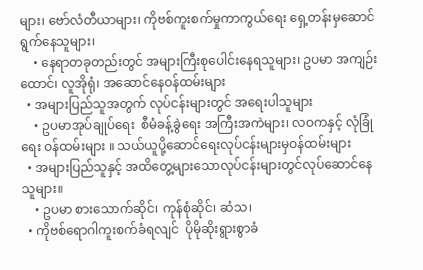များ၊ ဗော်လံတီယာများ၊ ကိုဗစ်ကူးစက်မှုကာကွယ်ရေး ရှေ့တန်းမှဆောင်ရွက်နေသူများ၊
    • နေရာတခုတည်းတွင် အများကြီးစုပေါင်းနေရသူများ၊ ဥပမာ အကျဉ်းထောင်၊ လူအိုရုံ၊ အဆောင်နေဝန်ထမ်းများ
  • အများပြည်သူအတွက် လုပ်ငန်းများတွင် အရေးပါသူများ
    • ဥပမာအုပ်ချုပ်ရေး  စီမံခန့်ခွဲရေး အကြီးအကဲများ၊ လဝကနှင့် လုံခြုံရေး ဝန်ထမ်းများ ။ သယ်ယူပို့ဆောင်ရေးလုပ်ငန်းများမှဝန်ထမ်းများ
  • အများပြည်သူနှင့် အထိတွေ့များသောလုပ်ငန်းများတွင်လုပ်ဆောင်နေသူများ။
    • ဥပမာ စားသောက်ဆိုင်၊ ကုန်စုံဆိုင်၊ ဆံသ၊
  • ကိုဗစ်ရောဂါကူးစက်ခံရလျင်  ပိုမိုဆိုးရွားစွာခံ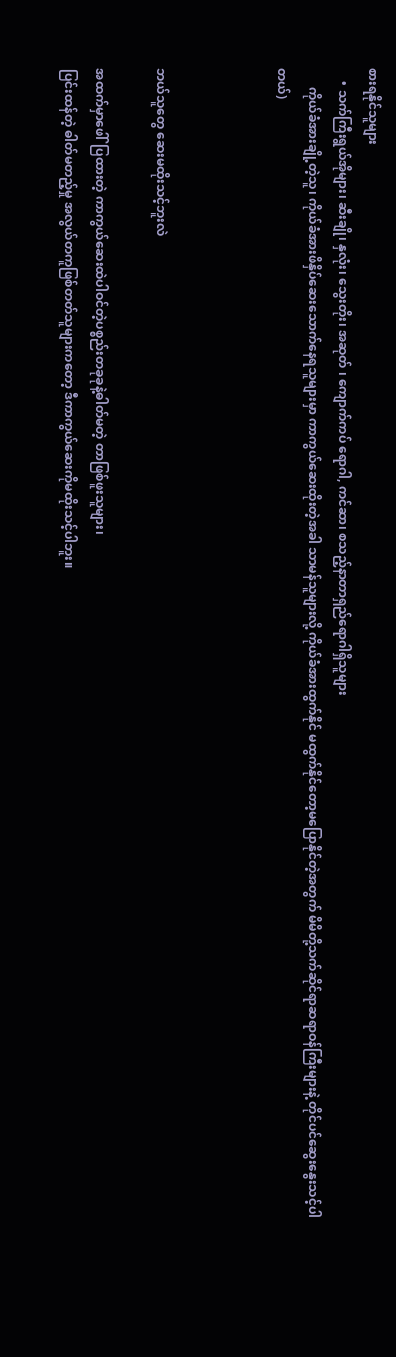စားရနိုင်သူများ
    • သက်ကြီးရွယ်အိုများ၊ ဆီးချို၊ နှလုံး၊ သွေးတိုး၊ အဆုတ် ၊ ကျောက်ကပ် ရောဂါ, ကင်ဆာ၊ စသည့်နာတာရှည်ရောဂါရှိသူများ
      ကိုယ်ခံအားချို့တဲ့သူ၊ ကိုယ်ခံအားဖိနှိပ်ဆေးသောက်နေရသူများမှာ ကာကွယ်ဆေးထိုးတဲ့အခါ သာမန်သူများလို့ ကိုယ်ခံအားထွက်နိုင် မထွက်နိုင်တော့မပြောနိုင်တဲ့အတွက် မိမိတို့သက်ဆိုင်ရာဆရာဝန်ကြီးများနဲ့ တိုင်ပင်ဆွေးနွေးသင့်ပါတယ်)



ဘယ်သူတွေ ဆေးမထိုးသင့်ဘူးလဲ

အထက်မှာဖေါ်ပြထားတဲ့ ကာကွယ်ဆေးထဲပါဝင်တဲ့ပစ္စည်းတခုခုနဲ့ဓါတ်မတဲ့ တာဖြစ်ဖူးသူများ၊
ပြင်းထန်တဲ့ ဓါတ်မတည့်မှု အလွယ်တကူဖြစ်တတ်သူများကတော့ ဒီကာကွယ်ဆေးကိုမထိုးသင့်ပါဘူး။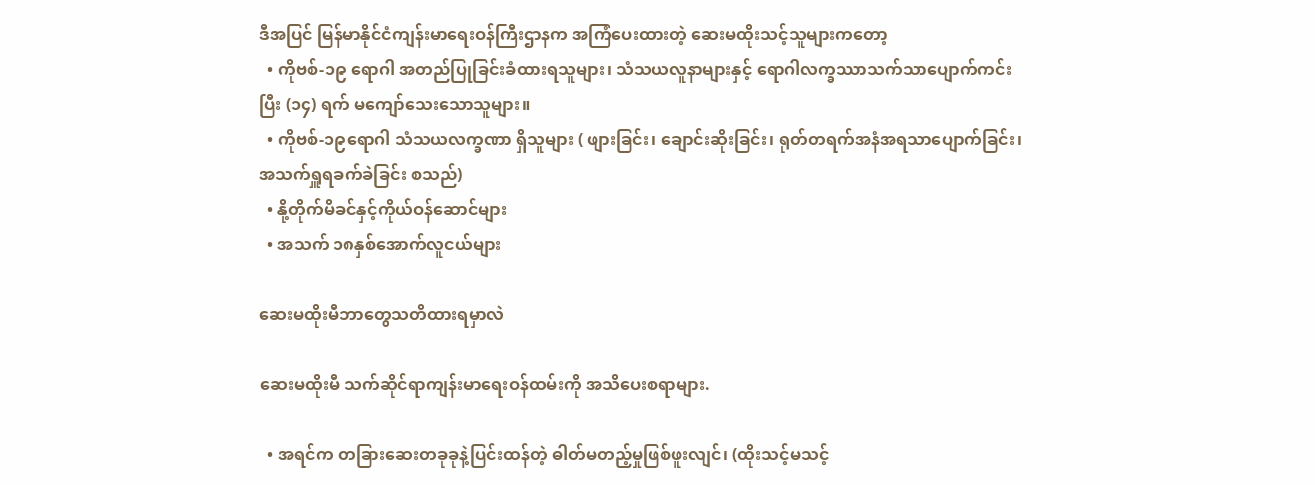ဒီအပြင် မြန်မာနိုင်ငံကျန်းမာရေးဝန်ကြီးဌာနက အကြံပေးထားတဲ့ ဆေးမထိုးသင့်သူများကတော့
  • ကိုဗစ်-၁၉ ရောဂါ အတည်ပြုခြင်းခံထားရသူများ၊ သံသယလူနာများနှင့် ရောဂါလက္ခဿာသက်သာပျောက်ကင်းပြီး (၁၄) ရက် မကျော်သေးသောသူများ။
  • ကိုဗစ်-၁၉ရောဂါ သံသယလက္ခဏာ ရှိသူများ ( ဖျားခြင်း၊ ချောင်းဆိုးခြင်း၊ ရုတ်တရက်အနံအရသာပျောက်ခြင်း၊ အသက်ရှူရခက်ခဲခြင်း စသည်)
  • နို့တိုက်မိခင်နှင့်ကိုယ်ဝန်ဆောင်များ
  • အသက် ၁၈နှစ်အောက်လူငယ်များ

ဆေးမထိုးမီဘာတွေသတိထားရမှာလဲ

ဆေးမထိုးမီ သက်ဆိုင်ရာကျန်းမာရေးဝန်ထမ်းကို အသိပေးစရာများ.

  • အရင်က တခြားဆေးတခုခုနဲ့ပြင်းထန်တဲ့ ဓါတ်မတည့်မှုဖြစ်ဖူးလျင်၊ (ထိုးသင့်မသင့်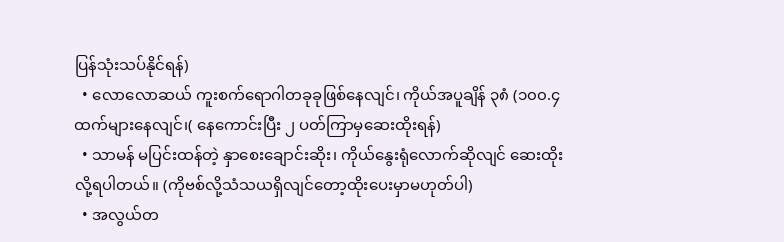ပြန်သုံးသပ်နိုင်ရန်)
  • လောလောဆယ် ကူးစက်ရောဂါတခုခုဖြစ်နေလျင်၊ ကိုယ်အပူချိန် ၃၈ံ (၁၀၀.၄ ထက်များနေလျင်၊( နေကောင်းပြီး ၂ ပတ်ကြာမှဆေးထိုးရန်)
  • သာမန် မပြင်းထန်တဲ့ နှာစေးချောင်းဆိုး၊ ကိုယ်နွေးရုံလောက်ဆိုလျင် ဆေးထိုးလို့ရပါတယ်။ (ကိုဗစ်လို့သံသယရှိလျင်တော့ထိုးပေးမှာမဟုတ်ပါ)
  • အလွယ်တ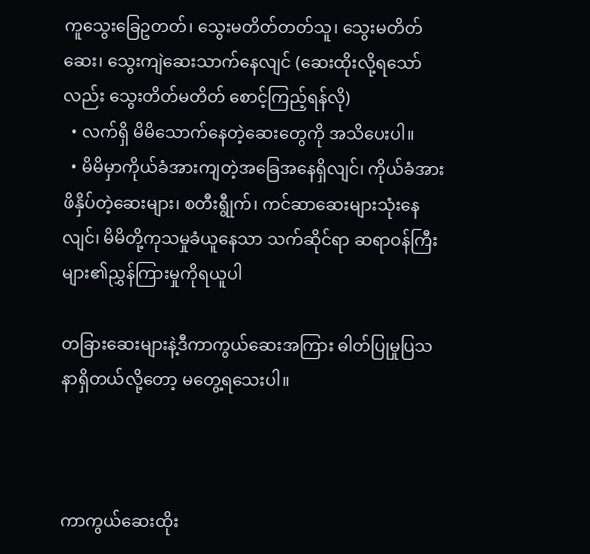ကူသွေးခြေဥတတ်၊ သွေးမတိတ်တတ်သူ၊ သွေးမတိတ်ဆေး၊ သွေးကျဲဆေးသာက်နေလျင် (ဆေးထိုးလို့ရသော်လည်း သွေးတိတ်မတိတ် စောင့်ကြည့်ရန်လို)
  • လက်ရှိ မိမိသောက်နေတဲ့ဆေးတွေကို အသိပေးပါ။
  • မိမိမှာကိုယ်ခံအားကျတဲ့အခြေအနေရှိလျင်၊ ကိုယ်ခံအားဖိနှိပ်တဲ့ဆေးများ၊ စတီးရွီုက်၊ ကင်ဆာဆေးများသုံးနေလျင်၊ မိမိတို့ကုသမှုခံယူနေသာ သက်ဆိုင်ရာ ဆရာဝန်ကြီးများ၏ညွှန်ကြားမှုကိုရယူပါ

တခြားဆေးများနဲ့ဒီကာကွယ်ဆေးအကြား ဓါတ်ပြုမှုပြသနာရှိတယ်လို့တော့ မတွေ့ရသေးပါ။



ကာကွယ်ဆေးထိုး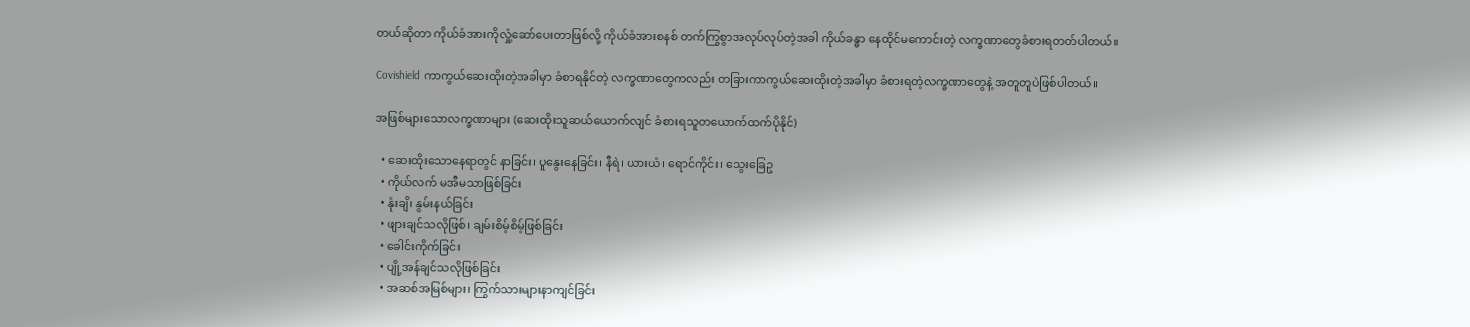တယ်ဆိုတာ ကိုယ်ခံအားကိုလှုံ့ဆော်ပေးတာဖြစ်လို့ ကိုယ်ခံအားစနစ် တက်ကြွစွာအလုပ်လုပ်တဲ့အခါ ကိုယ်ခန္ဓာ နေထိုင်မကောင်းတဲ့ လက္ခဏာတွေခံစားရတတ်ပါတယ်။

Covishield ကာကွယ်ဆေးထိုးတဲ့အခါမှာ ခံစာရနိုင်တဲ့ လက္ခဏာတွေကလည်း တခြားကာကွယ်ဆေးထိုးတဲ့အခါမှာ ခံစားရတဲ့လက္ခဏာတွေနဲ့ အတူတူပဲဖြစ်ပါတယ်။

အဖြစ်များသောလက္ခဏာများ (ဆေးထိုးသူဆယ်ယောက်လျင် ခံစားရသူတယောက်ထက်ပိုနိုင်)

  • ဆေးထိုးသောနေရာတွင် နာခြင်း၊ ပူနွေးနေခြင်း၊ နီရဲ၊ ယားယံ၊ ရောင်ကိုင်း၊ သွေးခြေဥ
  • ကိုယ်လက် မအီမသာဖြစ်ခြင်း
  • နုံးချိ၊ နွမ်းနယ်ခြင်း
  • ဖျားချင်သလိုဖြစ်၊ ချမ်းစိမ့်စိမ့်ဖြစ်ခြင်း
  • ခေါင်းကိုက်ခြင်း
  • ပျို့အန်ချင်သလိုဖြစ်ခြင်း
  • အဆစ်အမြစ်များ၊ ကြွက်သားများနာကျင်ခြင်း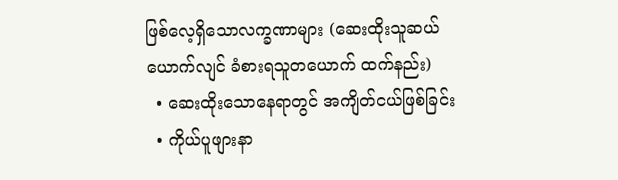ဖြစ်လေ့ရှိသောလက္ခဏာများ (ဆေးထိုးသူဆယ်ယောက်လျင် ခံစားရသူတယောက် ထက်နည်း)
  • ဆေးထိုးသောနေရာတွင် အကျိတ်ငယ်ဖြစ်ခြင်း
  • ကိုယ်ပူဖျားနာ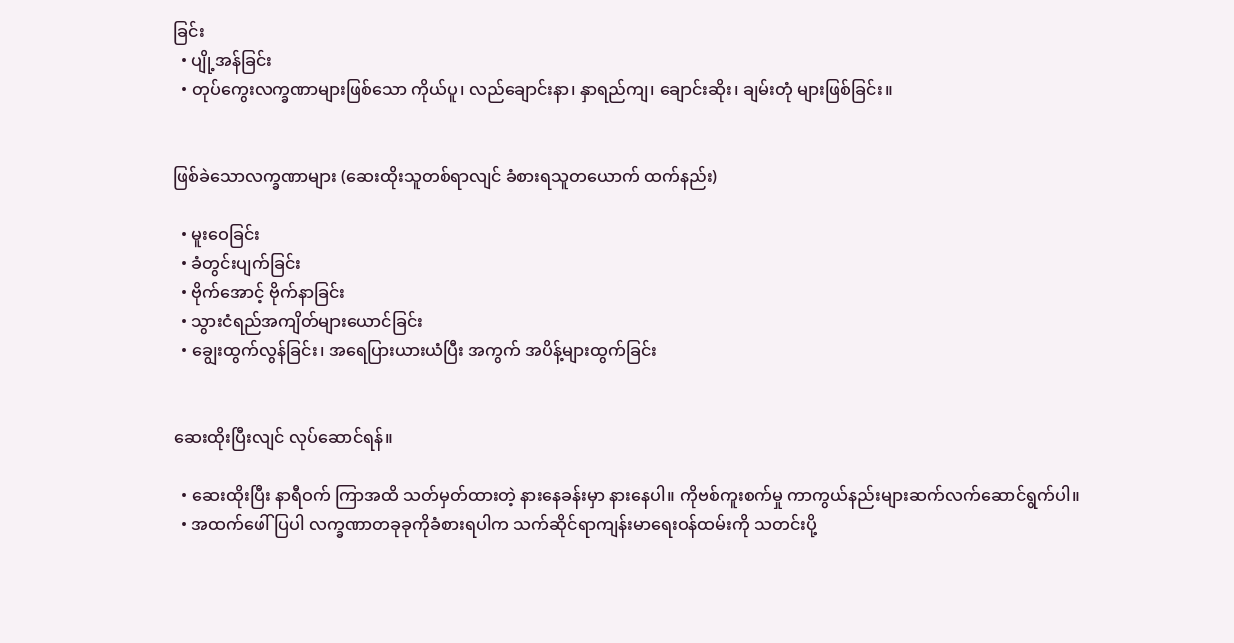ခြင်း
  • ပျို့အန်ခြင်း
  • တုပ်ကွေးလက္ခဏာများဖြစ်သော ကိုယ်ပူ၊ လည်ချောင်းနာ၊ နှာရည်ကျ၊ ချောင်းဆိုး၊ ချမ်းတုံ များဖြစ်ခြင်း။


ဖြစ်ခဲသောလက္ခဏာများ (ဆေးထိုးသူတစ်ရာလျင် ခံစားရသူတယောက် ထက်နည်း)

  • မူးဝေခြင်း
  • ခံတွင်းပျက်ခြင်း
  • ဗိုက်အောင့် ဗိုက်နာခြင်း
  • သွားငံရည်အကျိတ်များယောင်ခြင်း
  • ချွေးထွက်လွန်ခြင်း၊ အရေပြားယားယံပြီး အကွက် အပိန့်များထွက်ခြင်း


ဆေးထိုးပြီးလျင် လုပ်ဆောင်ရန်။

  • ဆေးထိုးပြီး နာရီဝက် ကြာအထိ သတ်မှတ်ထားတဲ့ နားနေခန်းမှာ နားနေပါ။ ကိုဗစ်ကူးစက်မှု ကာကွယ်နည်းများဆက်လက်ဆောင်ရွက်ပါ။
  • အထက်ဖေါ်ပြပါ လက္ခဏာတခုခုကိုခံစားရပါက သက်ဆိုင်ရာကျန်းမာရေးဝန်ထမ်းကို သတင်းပို့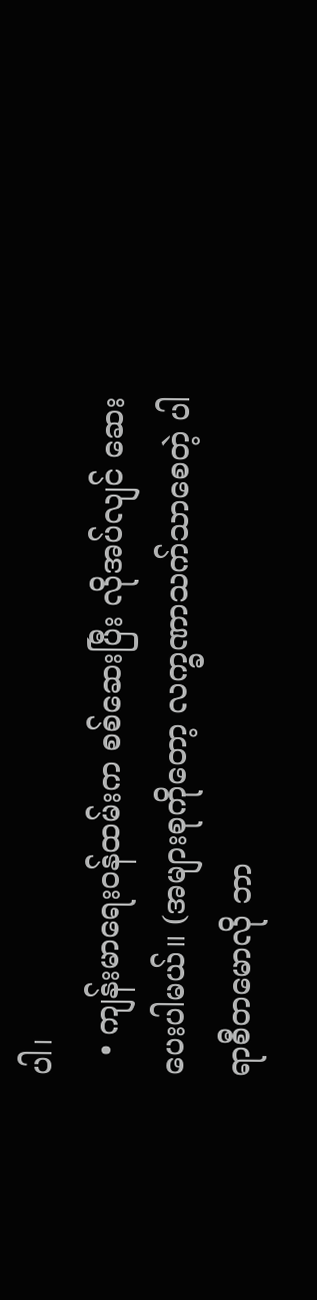ပါ၊
  • ကျန်းမာရေးဝန်ထမ်းက စစ်ဆေးပြီး လိုအပ်လျင် ဆေးပေးပါမယ်။ (အများစုကိုတော့ လက္ခဏာသက်သာစေတဲ့ ပါရာစီတမောလို ဘာ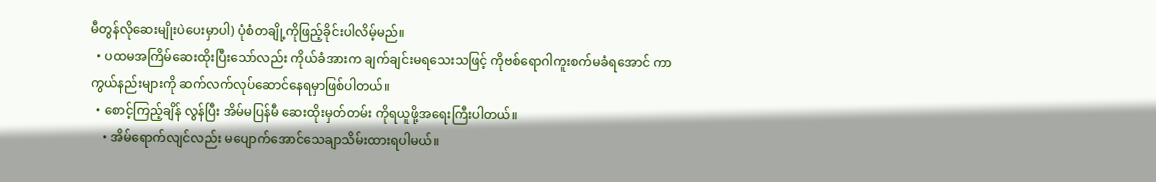မီတွန်လိုဆေးမျိုးပဲပေးမှာပါ) ပုံစံတချို့ကိုဖြည့်ခိုင်းပါလိမ့်မည်။
  • ပထမအကြိမ်ဆေးထိုးပြီးသော်လည်း ကိုယ်ခံအားက ချက်ချင်းမရသေးသဖြင့် ကိုဗစ်ရောဂါကူးစက်မခံရအောင် ကာကွယ်နည်းများကို ဆက်လက်လုပ်ဆောင်နေရမှာဖြစ်ပါတယ်။
  • စောင့်ကြည့်ချိန် လွန်ပြီး အိမ်မပြန်မီ ဆေးထိုးမှတ်တမ်း ကိုရယူဖို့အရေးကြီးပါတယ်။
    • အိမ်ရောက်လျင်လည်း မပျောက်အောင်သေချာသိမ်းထားရပါမယ်။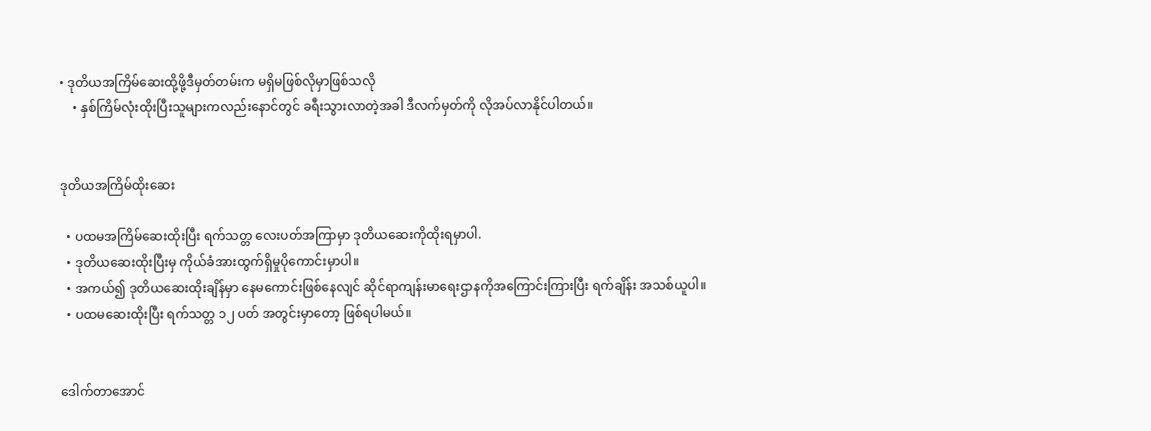• ဒုတိယအကြိမ်ဆေးထို့ဖို့ဒီမှတ်တမ်းက မရှိမဖြစ်လိုမှာဖြစ်သလို
    • နှစ်ကြိမ်လုံးထိုးပြီးသူများကလည်းနောင်တွင် ခရီးသွားလာတဲ့အခါ ဒီလက်မှတ်ကို လိုအပ်လာနိုင်ပါတယ်။


ဒုတိယအကြိမ်ထိုးဆေး

  • ပထမအကြိမ်ဆေးထိုးပြီး ရက်သတ္တ လေးပတ်အကြာမှာ ဒုတိယဆေးကိုထိုးရမှာပါ.
  • ဒုတိယဆေးထိုးပြီးမှ ကိုယ်ခံအားထွက်ရှိမှုပိုကောင်းမှာပါ။
  • အကယ်၍ ဒုတိယဆေးထိုးချိန်မှာ နေမကောင်းဖြစ်နေလျင် ဆိုင်ရာကျန်းမာရေးဌာနကိုအကြောင်းကြားပြီး ရက်ချိန်း အသစ်ယူပါ။
  • ပထမဆေးထိုးပြီး ရက်သတ္တ ၁၂ ပတ် အတွင်းမှာတော့ ဖြစ်ရပါမယ်။


ဒေါက်တာအောင်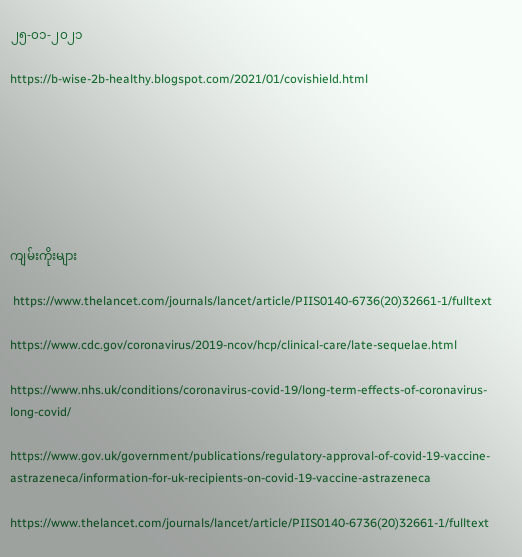၂၅-၀၁-၂၀၂၁

https://b-wise-2b-healthy.blogspot.com/2021/01/covishield.html







ကျမ်းကိုးများ

 https://www.thelancet.com/journals/lancet/article/PIIS0140-6736(20)32661-1/fulltext

https://www.cdc.gov/coronavirus/2019-ncov/hcp/clinical-care/late-sequelae.html

https://www.nhs.uk/conditions/coronavirus-covid-19/long-term-effects-of-coronavirus-long-covid/

https://www.gov.uk/government/publications/regulatory-approval-of-covid-19-vaccine-astrazeneca/information-for-uk-recipients-on-covid-19-vaccine-astrazeneca

https://www.thelancet.com/journals/lancet/article/PIIS0140-6736(20)32661-1/fulltext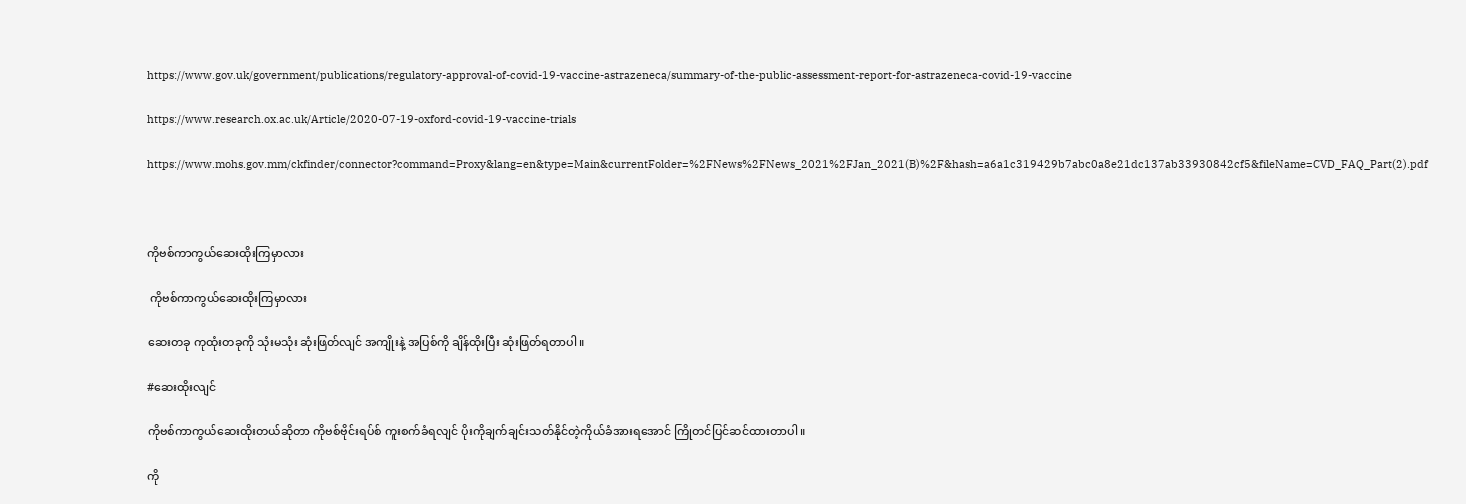https://www.gov.uk/government/publications/regulatory-approval-of-covid-19-vaccine-astrazeneca/summary-of-the-public-assessment-report-for-astrazeneca-covid-19-vaccine

https://www.research.ox.ac.uk/Article/2020-07-19-oxford-covid-19-vaccine-trials

https://www.mohs.gov.mm/ckfinder/connector?command=Proxy&lang=en&type=Main&currentFolder=%2FNews%2FNews_2021%2FJan_2021(B)%2F&hash=a6a1c319429b7abc0a8e21dc137ab33930842cf5&fileName=CVD_FAQ_Part(2).pdf



ကိုဗစ်ကာကွယ်ဆေးထိုးကြမှာလား

 ကိုဗစ်ကာကွယ်ဆေးထိုးကြမှာလား

ဆေးတခု ကုထုံးတခုကို သုံးမသုံး ဆုံးဖြတ်လျင် အကျိုးနဲ့ အပြစ်ကို ချိန်ထိုးပြီး ဆုံးဖြတ်ရတာပါ။

#ဆေးထိုးလျင်

ကိုဗစ်ကာကွယ်ဆေးထိုးတယ်ဆိုတာ ကိုဗစ်ဗိုင်းရပ်စ် ကူးစက်ခံရလျင် ပိုးကိုချက်ချင်းသတ်နိုင်တဲ့ကိုယ်ခံအားရအောင် ကြိုတင်ပြင်ဆင်ထားတာပါ။

ကို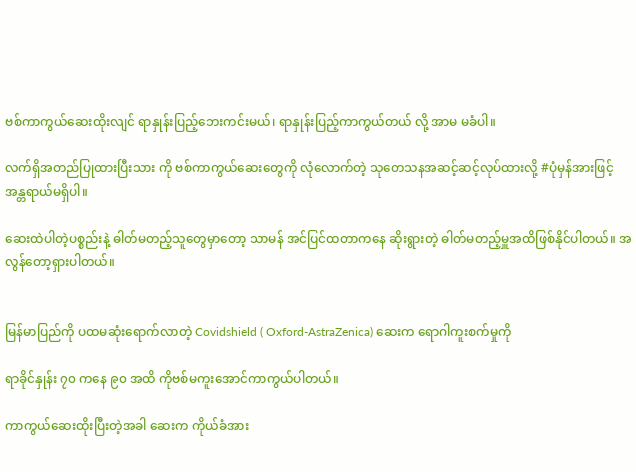ဗစ်ကာကွယ်ဆေးထိုးလျင် ရာနှုန်းပြည့်ဘေးကင်းမယ်၊ ရာနှုန်းပြည့်ကာကွယ်တယ် လို့ အာမ မခံပါ။

လက်ရှိအတည်ပြုထားပြီးသား ကို ဗစ်ကာကွယ်ဆေးတွေကို လုံလောက်တဲ့ သုတေသနအဆင့်ဆင့်လုပ်ထားလို့ #ပုံမှန်အားဖြင့်အန္တရာယ်မရှိပါ။

ဆေးထဲပါတဲ့ပစ္စည်းနဲ့ ဓါတ်မတည့်သူတွေမှာတော့ သာမန် အင်ပြင်ထတာကနေ ဆိုးရွားတဲ့ ဓါတ်မတည့်မှူအထိဖြစ်နိုင်ပါတယ်။ အလွန်တော့ရှားပါတယ်။


မြန်မာပြည်ကို ပထမဆုံးရောက်လာတဲ့ Covidshield ( Oxford-AstraZenica) ဆေးက ရောဂါကူးစက်မှုကို

ရာခိုင်နှုန်း ၇၀ ကနေ ၉၀ အထိ ကိုဗစ်မကူးအောင်ကာကွယ်ပါတယ်။

ကာကွယ်ဆေးထိုးပြီးတဲ့အခါ ဆေးက ကိုယ်ခံအား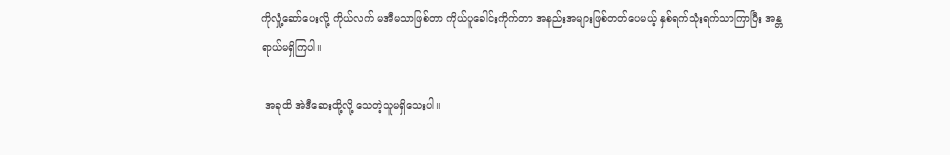ကိုလှုံ့ဆော်ပေးလို့ ကိုယ်လက် မအီမသာဖြစ်တာ ကိုယ်ပူခေါင်းကိုက်တာ အနည်းအများဖြစ်တတ်ပေမယ့် နှစ်ရက်သုံးရက်သာကြာပြီး အန္တရာယ်မရှိကြပါ။

 အခုထိ အဲဒီဆေးထို့လို့ သေတဲ့သူမရှိသေးပါ။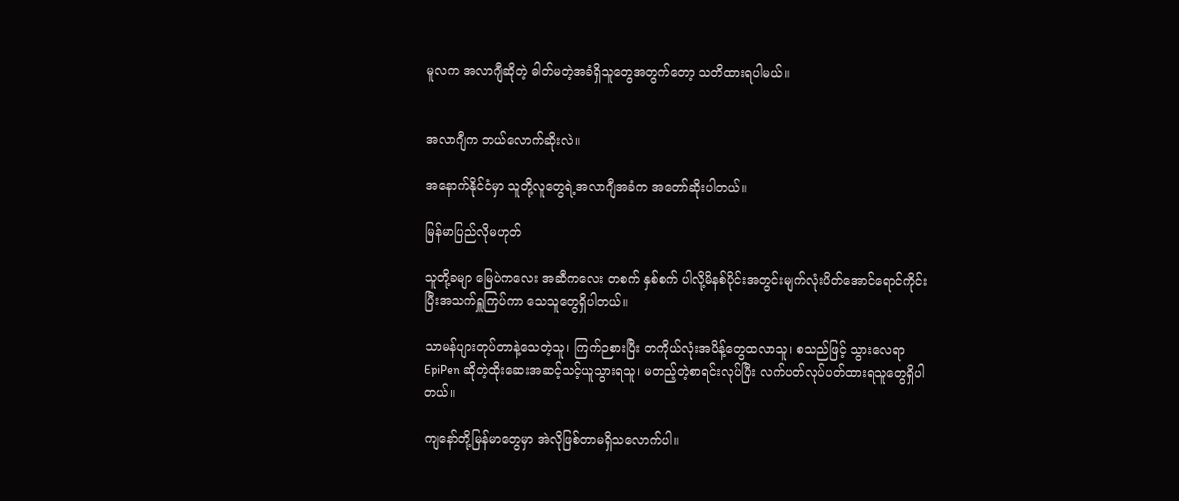မူလက အလာဂျီဆိုတဲ့ ဓါတ်မတဲ့အခံရှိသူတွေအတွက်တော့ သတိထားရပါမယ်။


အလာဂျီက ဘယ်လောက်ဆိုးလဲ။

အနောက်နိုင်ငံမှာ သူတို့လူတွေရဲ့အလာဂျီအခံက အတော်ဆိုးပါတယ်။

မြန်မာပြည်လိုမဟုတ်

သူတို့ခမျာ မြေပဲကလေး အဆီကလေး တစက် နှစ်စက် ပါလို့မိနစ်ပိုင်းအတွင်းမျက်လုံးပိတ်အောင်ရောင်ကိုင်းပြီးအသက်ရှူကြပ်ကာ သေသူတွေရှိပါတယ်။

သာမန်ပျားတုပ်တာနဲ့သေတဲ့သူ၊ ကြက်ဉစားပြီး တကိုယ်လုံးအပိန့်တွေထလာသူ၊ စသည်ဖြင့် သွားလေရာ EpiPen ဆိုတဲ့ထိုးဆေးအဆင့်သင့်ယူသွားရသူ၊ မတည့်တဲ့စာရင်း‌လုပ်ပြီး လက်ပတ်လုပ်ပတ်ထားရသူတွေရှိပါတယ်။

ကျနော်တို့မြန်မာတွေမှာ အဲလိုဖြစ်တာမရှိသလောက်ပါ။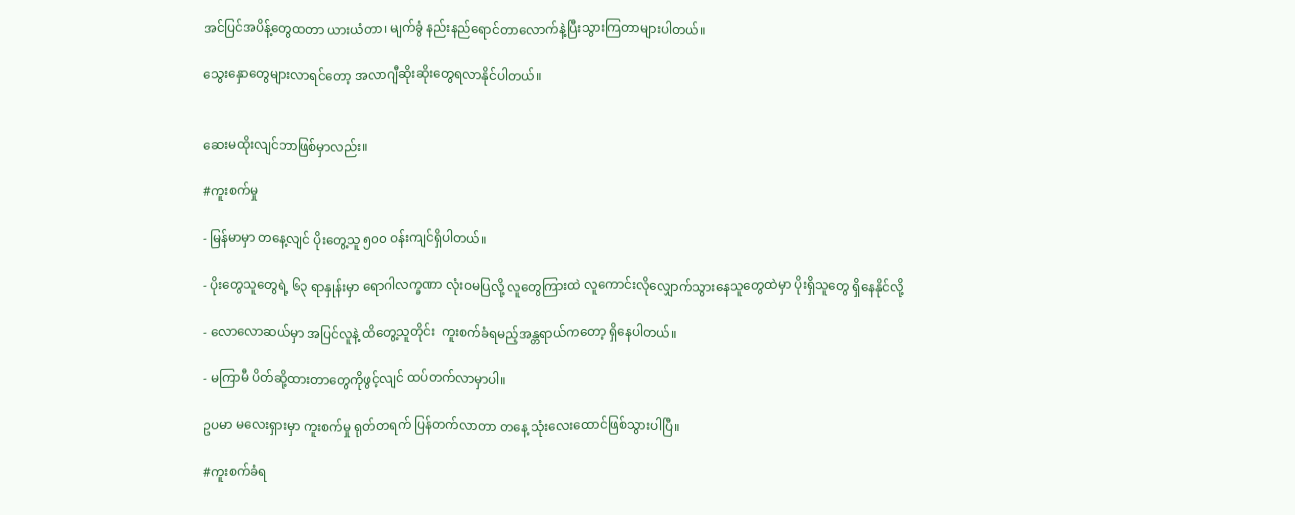အင်ပြင်အပိန့်တွေထတာ ယားယံတာ၊ မျက်ခွံ နည်းနည်ရောင်တာလောက်နဲ့ပြီးသွားကြတာများပါတယ်။

သွေးနှောတွေများလာရင်တော့ အလာဂျီဆိုးဆိုးတွေရလာနိုင်ပါတယ်။


ဆေးမထိုးလျင်ဘာဖြစ်မှာလည်း။

#ကူးစက်မှု

- မြန်မာမှာ တနေ့လျင် ပိုးတွေ့သူ ၅၀၀ ဝန်းကျင်ရှိပါတယ်။

- ပိုးတွေသူတွေရဲ့ ၆၃ ရာနှုန်းမှာ ရောဂါလက္ခဏာ လုံးဝမပြလို့ လူတွေကြားထဲ လူကောင်းလိုလျှောက်သွားနေသူတွေထဲမှာ ပိုးရှိသူတွေ ရှိနေနိုင်လို့

- လောလောဆယ်မှာ အပြင်လူနဲ့ ထိတွေ့သူတိုင်း  ကူးစက်ခံရမည့်အန္တရာယ်ကတော့ ရှိနေပါတယ်။

- မကြာမီ ပိတ်ဆို့ထားတာတွေကိုဖွင့်လျင် ထပ်တက်လာမှာပါ။

ဥပမာ မလေးရှားမှာ ကူးစက်မှု ရုတ်တရက် ပြန်တက်လာတာ တနေ့ သုံးလေးထောင်ဖြစ်သွားပါပြီ။

#ကူးစက်ခံရ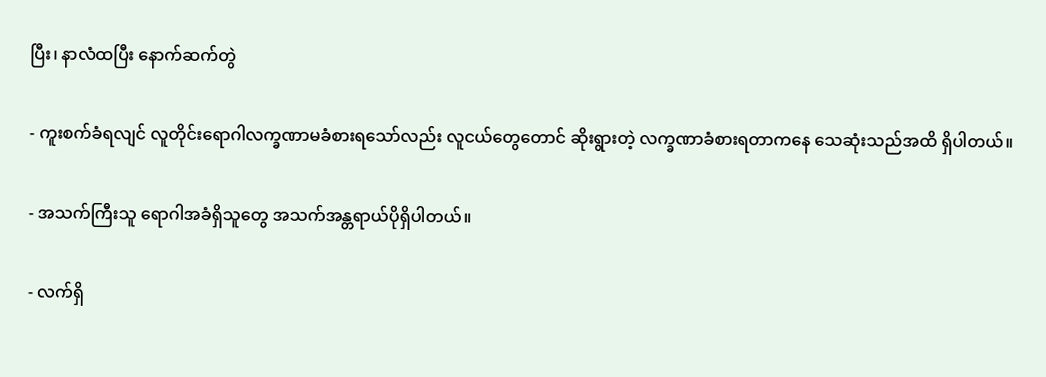ပြီး၊ နာလံထပြီး နောက်ဆက်တွဲ

- ကူးစက်ခံရလျင် လူတိုင်းရောဂါလက္ခဏာမခံစားရသော်လည်း လူငယ်တွေတောင် ဆိုးရွားတဲ့ လက္ခဏာခံစားရတာက‌နေ သေဆုံးသည်အထိ ရှိပါတယ်။

- အသက်ကြီးသူ ရောဂါအခံရှိသူတွေ အသက်အန္တရာယ်ပိုရှိပါတယ်။

- လက်ရှိ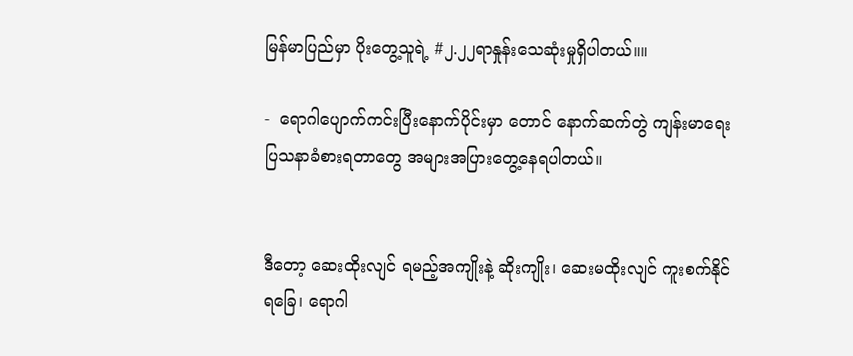မြန်မာပြည်မှာ ပိုးတွေ့သူရဲ့ #၂.၂၂ရာနှုန်းသေဆုံးမှုရှိပါတယ်။။

-  ရောဂါပျောက်ကင်းပြီးနောက်ပိုင်းမှာ တောင် နောက်ဆက်တွဲ ကျန်းမာရေးပြသနာခံစားရတာတွေ အများအပြားတွေ့နေရပါတယ်။


ဒီတော့ ဆေးထိုးလျင် ရမည့်အကျိုးနဲ့ ဆိုးကျိုး၊ ဆေးမထိုးလျင် ကူးစက်နိုင်ရခြေ၊ ရောဂါ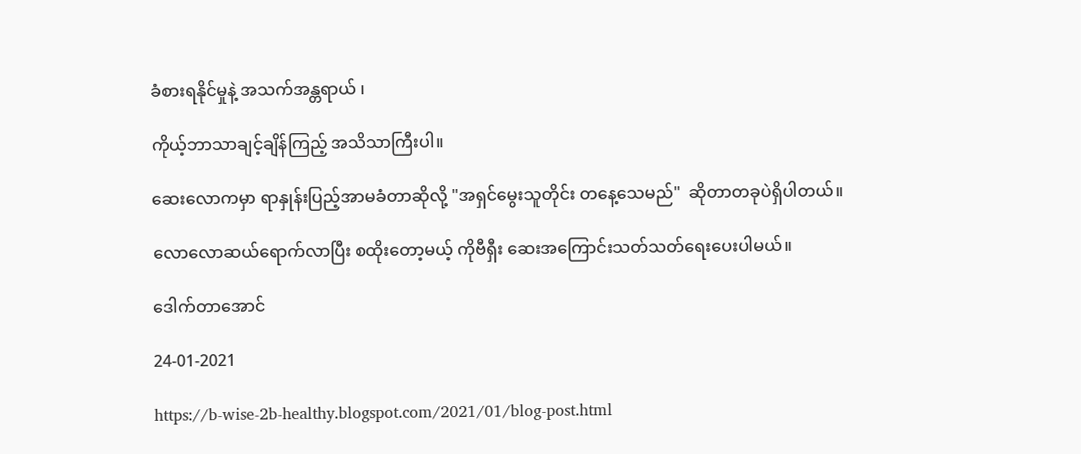ခံစားရနိုင်မှုနဲ့ အသက်အန္တရာယ် ၊

ကိုယ့်ဘာသာချင့်ချိန်ကြည့် အသိသာကြီးပါ။

ဆေးလောကမှာ ရာနှုန်းပြည့်အာမခံတာဆိုလို့ "အရှင်မွေးသူတိုင်း တနေ့သေမည်"  ဆိုတာတခုပဲရှိပါတယ်။

လောလောဆယ်ရောက်လာပြီး စထိုးတော့မယ့် ကိုဗီရှီး ဆေးအကြောင်းသတ်သတ်ရေးပေးပါမယ်။

ဒေါက်တာအောင်

24-01-2021

https://b-wise-2b-healthy.blogspot.com/2021/01/blog-post.html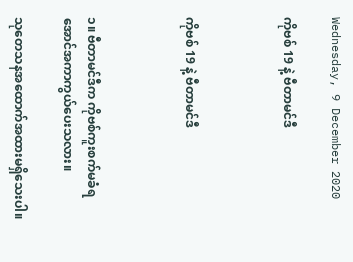Wednesday, 9 December 2020

ကိုဗစ် 19 နဲ့ ဗီတာမင်ဒီ



ကိုဗစ် 19 နဲ့ ဗီတာမင်ဒီ



၁။ ဗီတာမင်ဒီက ကိုဗစ်ကူးစက်မခံရအောင်အကာကွယ်ပေးသလား။

သုတေသနအထောက်အထားမရှိသေးပါ။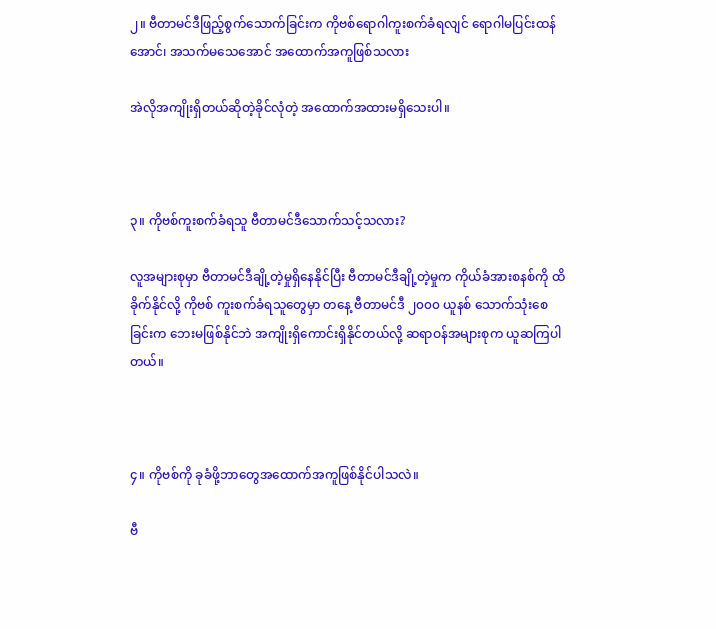၂။ ဗီတာမင်ဒီဖြည့်စွက်သောက်ခြင်းက ကိုဗစ်ရောဂါကူးစက်ခံရလျင် ရောဂါမပြင်းထန်အောင်၊ အသက်မသေအောင် အထောက်အကူဖြစ်သလား

အဲလိုအကျိုးရှိတယ်ဆိုတဲ့ခိုင်လုံတဲ့ အထောက်အထားမရှိသေးပါ။



၃။ ကိုဗစ်ကူးစက်ခံရသူ ဗီတာမင်ဒီသောက်သင့်သလား?

လူအများစုမှာ ဗီတာမင်ဒီချို့တဲ့မှုရှိနေနိုင်ပြီး ဗီတာမင်ဒီချို့တဲ့မှုက ကိုယ်ခံအားစနစ်ကို ထိခိုက်နိုင်လို့ ကိုဗစ် ကူးစက်ခံရသူတွေမှာ တနေ့ ဗီတာမင်ဒီ ၂၀၀၀ ယူနစ် သောက်သုံးစေခြင်းက ဘေးမဖြစ်နိုင်ဘဲ အကျိုးရှိကောင်းရှိနိုင်တယ်လို့ ဆရာဝန်အများစုက ယူဆကြပါတယ်။



၄။ ကိုဗစ်ကို ခုခံဖို့ဘာတွေအထောက်အကူဖြစ်နိုင်ပါသလဲ။

ဗီ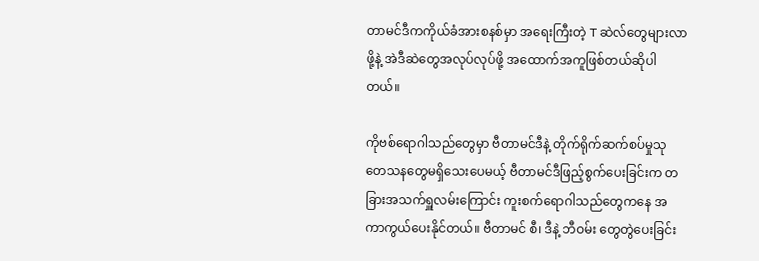တာမင်ဒီကကိုယ်ခံအားစနစ်မှာ အရေးကြီးတဲ့ T ဆဲလ်တွေများလာဖို့နဲ့ အဲဒီဆဲတွေအလုပ်လုပ်ဖို့ အထောက်အကူဖြစ်တယ်ဆိုပါတယ်။

ကိုဗစ်ရောဂါသည်တွေမှာ ဗီတာမင်ဒီနဲ့ တိုက်ရိုက်ဆက်စပ်မှုသုတေသနတွေမရှိသေးပေမယ့် ဗီတာမင်ဒီဖြည့်စွက်ပေးခြင်းက တခြားအသက်ရှူလမ်းကြောင်း ကူးစက်ရောဂါသည်တွေကနေ အကာကွယ်ပေးနိုင်တယ်။ ဗီတာမင် စီ၊ ဒီနဲ့ ဘီဝမ်း တွေတွဲပေးခြင်း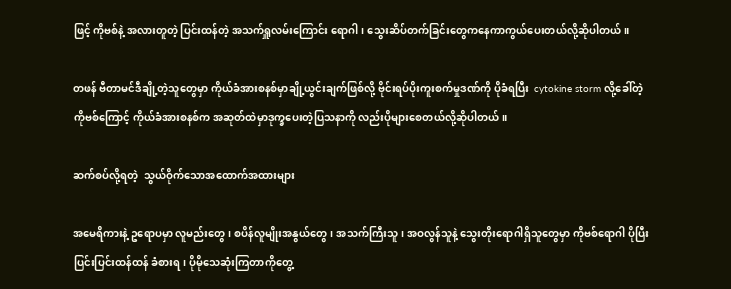ဖြင့် ကိုဗစ်နဲ့ အလားတူတဲ့ ပြင်းထန်တဲ့ အသက်ရှူလမ်းကြောင်း ရောဂါ၊ သွေးဆိပ်တက်ခြင်းတွေကနေကာကွယ်ပေးတယ်လို့ဆိုပါတယ်။

တဖန် ဗီတာမင်ဒီချို့တဲ့သူတွေမှာ ကိုယ်ခံအားစနစ်မှာချို့ယွင်းချက်ဖြစ်လို့ ဗိုင်းရပ်ပိုးကူးစက်မှုဒဏ်ကို ပိုခံရပြီး  cytokine storm လို့ခေါ်တဲ့ ကိုဗစ်ကြောင့် ကိုယ်ခံအားစနစ်က အဆုတ်ထဲမှာဒုက္ခပေးတဲ့ပြသနာကို လည်းပိုများစေတယ်လို့ဆိုပါတယ်။

ဆက်စပ်လို့ရတဲ့  သွယ်ဝိုက်သောအထောက်အထားများ

အမေရိကားနဲ့ ဥရောပမှာ လူမည်းတွေ၊ စပိန်လူမျိုးအနွယ်တွေ၊ အသက်ကြီးသူ၊ အဝလွန်သူနဲ့ သွေးတိုးရောဂါရှိသူတွေမှာ ကိုဗစ်ရောဂါ ပိုပြီးပြင်းပြင်းထန်ထန် ခံစားရ၊ ပိုမိုသေဆုံးကြတာကိုတွေ့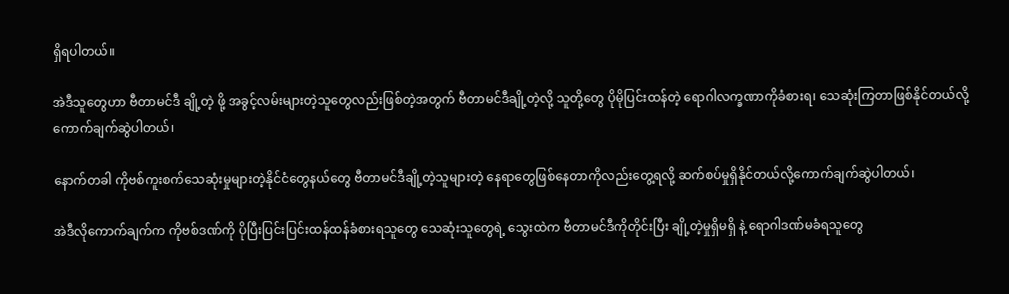ရှိရပါတယ်။

အဲဒီသူတွေဟာ ဗီတာမင်ဒီ ချို့တဲ့ ဖို့ အခွင့်လမ်းများတဲ့သူတွေလည်းဖြစ်တဲ့အတွက် ဗီတာမင်ဒီချို့တဲ့လို့ သူတို့တွေ ပိုမိုပြင်းထန်တဲ့ ရောဂါလက္ခဏာကိုခံစားရ၊ သေဆုံးကြတာဖြစ်နိုင်တယ်လို့ ကောက်ချက်ဆွဲပါတယ်၊

နောက်တခါ ကိုဗစ်ကူးစက်သေဆုံးမှုများတဲ့နိုင်ငံတွေနယ်တွေ ဗီတာမင်ဒီချို့တဲ့သူများတဲ့ နေရာတွေဖြစ်နေတာကိုလည်းတွေ့ရလို့ ဆက်စပ်မှုရှိနိုင်တယ်လို့ကောက်ချက်ဆွဲပါတယ်၊

အဲဒီလိုကောက်ချက်က ကိုဗစ်ဒဏ်ကို ပိုပြီးပြင်းပြင်းထန်ထန်ခံစားရသူတွေ သေဆုံးသူတွေရဲ့ သွေးထဲက ဗီတာမင်ဒီကိုတိုင်းပြီး ချို့တဲ့မှုရှိမရှိ နဲ့ ရောဂါဒဏ်မခံရသူတွေ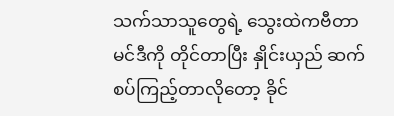သက်သာသူတွေရဲ့ သွေးထဲကဗီတာမင်ဒီကို တိုင်တာပြီး နှိုင်းယှည် ဆက်စပ်ကြည့်တာလိုတော့ ခိုင်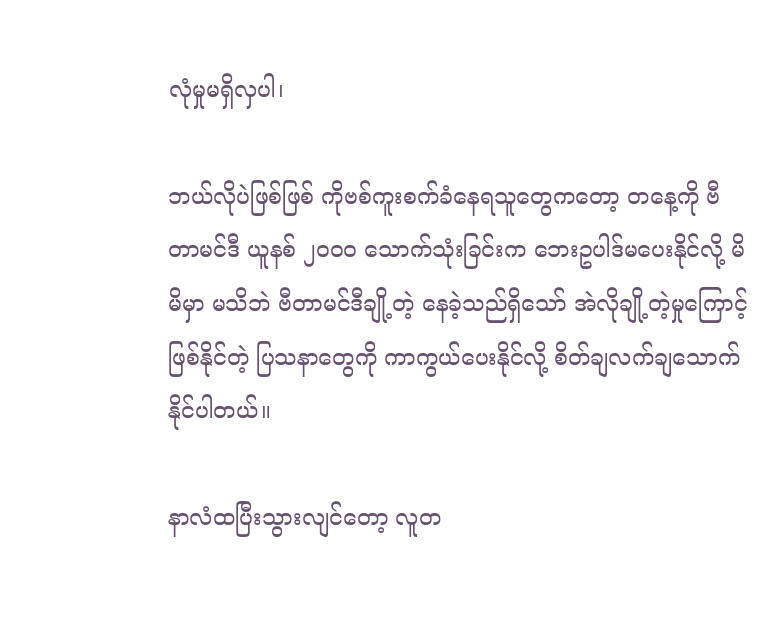လုံမှုမရှိလှပါ၊

ဘယ်လိုပဲဖြစ်ဖြစ် ကိုဗစ်ကူးစက်ခံနေရသူတွေကတော့ တနေ့ကို ဗီတာမင်ဒီ ယူနစ် ၂၀၀၀ သောက်သုံးခြင်းက ဘေးဥပါဒ်မပေးနိုင်လို့ မိမိမှာ မသိဘဲ ဗီတာမင်ဒီချို့တဲ့ နေခဲ့သည်ရှိသော် အဲလိုချို့တဲ့မှုကြောင့်ဖြစ်နိုင်တဲ့ ပြသနာတွေကို ကာကွယ်ပေးနိုင်လို့ စိတ်ချလက်ချသောက်နိုင်ပါတယ်။

နာလံထပြီးသွားလျင်တော့ လူတ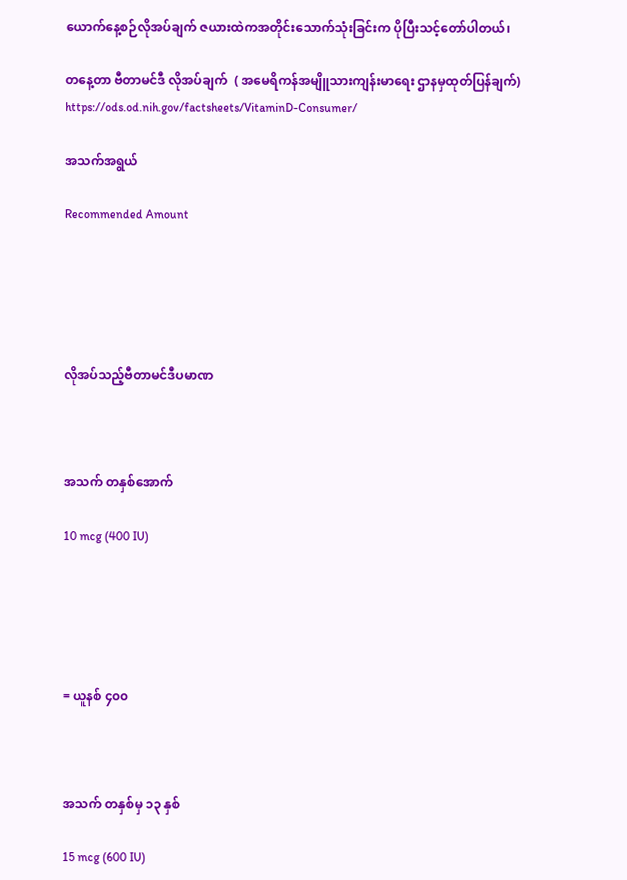ယောက်နေ့စဉ်လိုအပ်ချက် ဇယားထဲကအတိုင်းသောက်သုံးခြင်းက ပိုပြီးသင့်တော်ပါတယ်၊

တနေ့တာ ဗီတာမင်ဒီ လိုအပ်ချက်  ( အမေရိကန်အမျိူသားကျန်းမာရေး ဌာနမှထုတ်ပြန်ချက်) https://ods.od.nih.gov/factsheets/VitaminD-Consumer/

အသက်အရွယ်

Recommended Amount





လိုအပ်သည့်ဗီတာမင်ဒီပမာဏ



အသက် တနှစ်အောက်

10 mcg (400 IU)





= ယူနစ် ၄၀၀



အသက် တနှစ်မှ ၁၃ နှစ်

15 mcg (600 IU)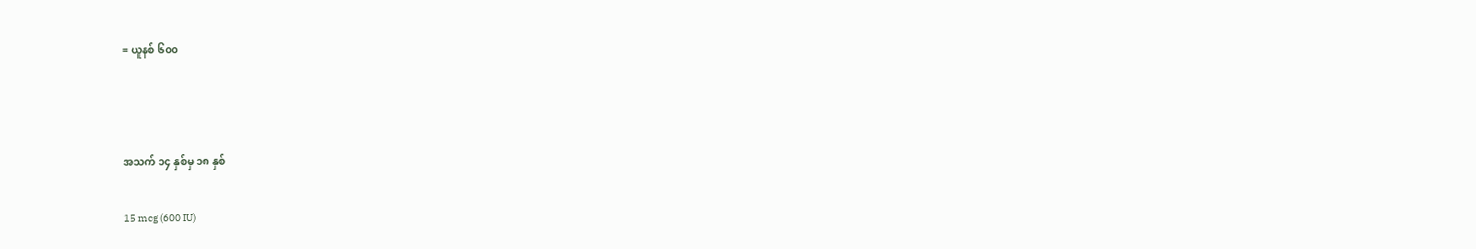= ယူနစ် ၆၀၀



အသက် ၁၄ နှစ်မှ ၁၈ နှစ်

15 mcg (600 IU)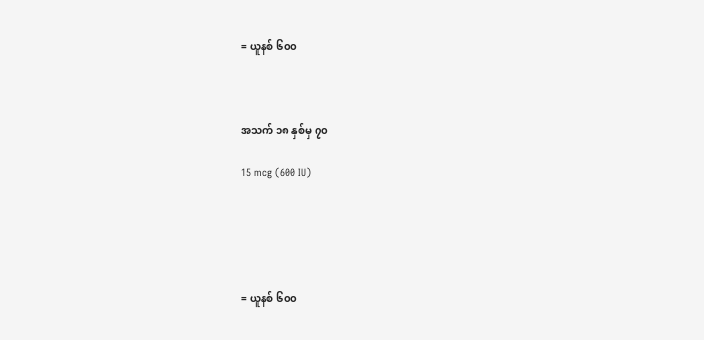= ယူနစ် ၆၀၀



အသက် ၁၈ နှစ်မှ ၇၀

15 mcg (600 IU)





= ယူနစ် ၆၀၀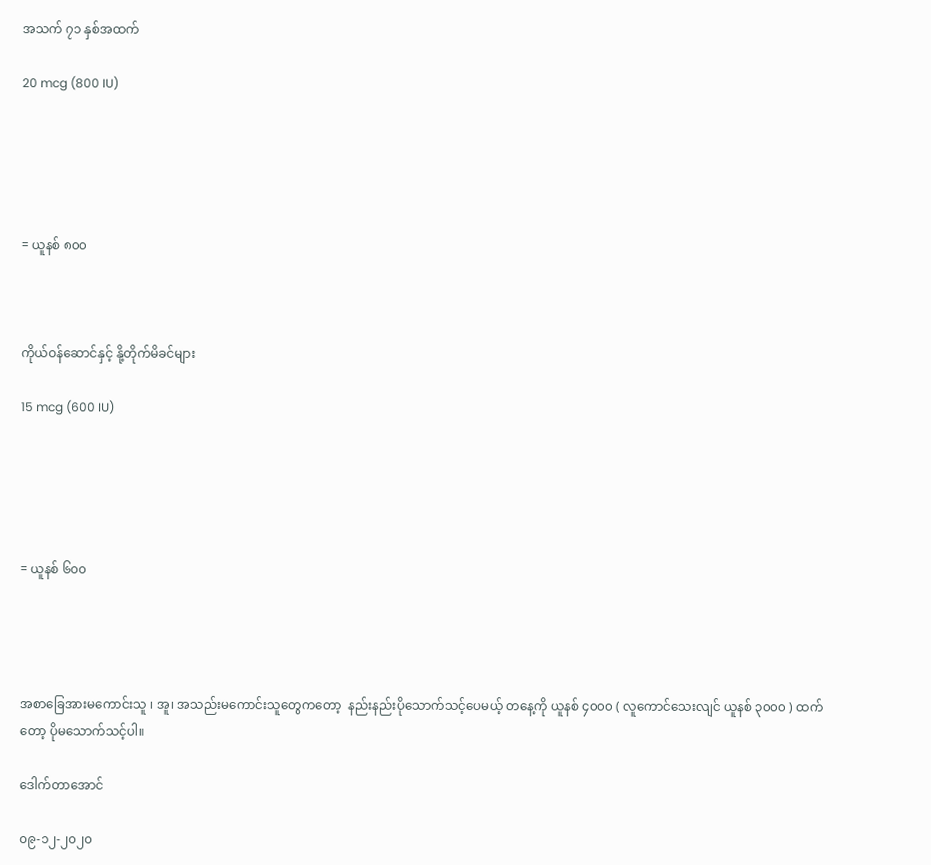အသက် ၇၁ နှစ်အထက်

20 mcg (800 IU)





= ယူနစ် ၈၀၀



ကိုယ်ဝန်ဆောင်နှင့် နို့တိုက်မိခင်များ

15 mcg (600 IU)





= ယူနစ် ၆၀၀




အစာခြေအားမကောင်းသူ ၊ အူ၊ အသည်းမကောင်းသူတွေကတော့  နည်းနည်းပိုသောက်သင့်ပေမယ့် တနေ့ကို ယူနစ် ၄၀၀၀ ( လူကောင်သေးလျင် ယူနစ် ၃၀၀၀ ) ထက်တော့ ပိုမသောက်သင့်ပါ။

ဒေါက်တာအောင်

၀၉-၁၂-၂၀၂၀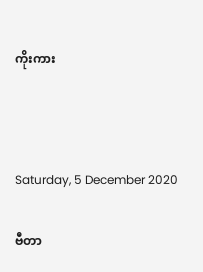ကိုးကား



Saturday, 5 December 2020

ဗီတာ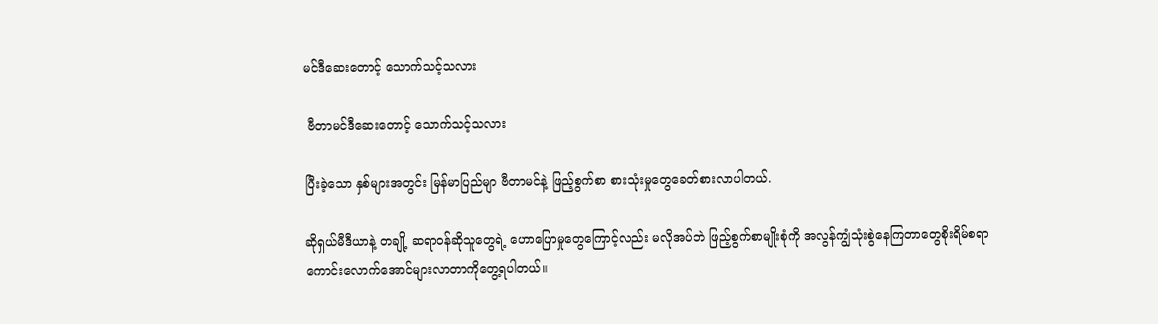မင်ဒီဆေးတောင့် သောက်သင့်သလား

 ဗီတာမင်ဒီဆေးတောင့် သောက်သင့်သလား

ပြီးခဲ့သော နှစ်များအတွင်း မြန်မာပြည်မျာ ဗီတာမင်နဲ့ ဖြည့်စွက်စာ စားသုံးမှုတွေခေတ်စားလာပါတယ်.

ဆိုရှယ်မီဒီယာနဲ့ တချို့ ဆရာဝန်ဆိုသူတွေရဲ့ ဟောပြောမှုတွေကြောင့်လည်း မလိုအပ်ဘဲ ဖြည့်စွက်စာမျိုးစုံကို အလွန်ကျွံသုံးစွဲနေကြတာတွေစိုးရိမ်စရာကောင်းလောက်အောင်များလာတာကိုတွေ့ရပါတယ်။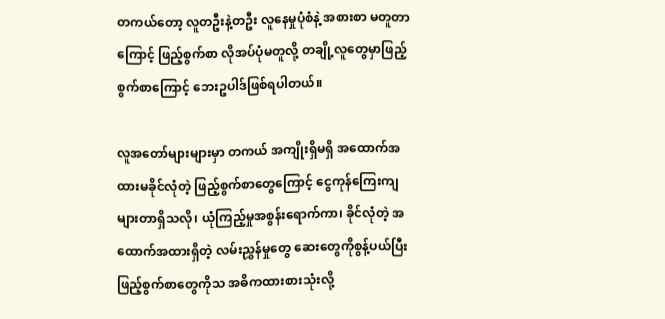တကယ်တော့ လူတဦးနဲ့တဦး လူနေမှုပုံစံနဲ့ အစားစာ မတူတာကြောင့် ဖြည့်စွက်စာ လိုအပ်ပုံမတူလို့ တချို့လူတွေမှာဖြည့်စွက်စာကြောင့် ဘေးဥပါဒ်ဖြစ်ရပါတယ်။

လူအတော်များများမှာ တကယ် အကျိုးရှိမရှိ အထောက်အထားမခိုင်လုံတဲ့ ဖြည့်စွက်စာတွေကြောင့် ငွေကုန်ကြေးကျများတာရှိသလို၊ ယုံကြည့်မှုအစွန်းရောက်ကာ၊ ခိုင်လုံတဲ့ အထောက်အထားရှိတဲ့ လမ်းညွှန်မှုတွေ ဆေးတွေကိုစွန့်ပယ်ပြီး ဖြည့်စွက်စာတွေကိုသ အဓိကထားစားသုံးလို့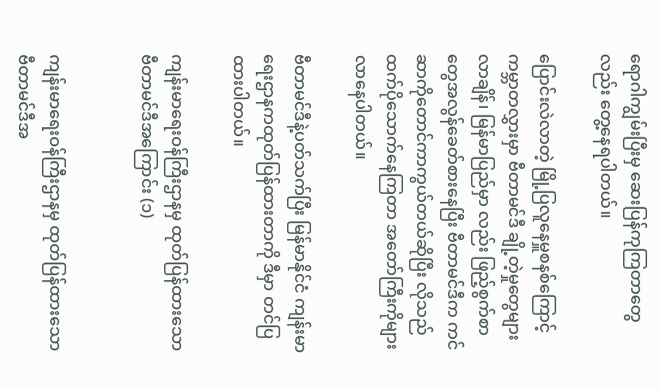ရောဂါကျွမ်းပြီးမှ ဆေးပြန်ကုကြတာတွေလည်း တွေ့နေရပါတယ်။

ပြောင်းလဲလာတဲ့ မြို့ပြလူနေမှူစနစ်ကြောင့် ကမ္ဘာတလွှားမှာ ဗီတာမင်ဒီ ချို့တဲ့မှုတွေများလာချိန်၊ မြန်မာပြည်မှာ လည်း ဖြည့်စွက်စာတွေအလွန်ခေတ်စားနေပြီး ဗီတာမင်ဒီက ကင်ဆာကိုတောင်ကာကွယ်တယ်ဆိုပြီး လိုသည်ထက်ပိုသောက်နေကြတာ အတော်ကြီးကိုများလာနေပါတယ်။

ဗီတာမင်ဒီနဲ့ပတ်သက်ပြီး မြန်မာနိုင်ငံ ကျန်းမာရေးဌာနကထုတ်ပြန်ထားတာကို ဒီမှာ တင်ပြထားပါတယ်။

ကျန်းမာရေးဝန်ကြီးဌာနမှ ထုတ်ပြန်ထားသော ဗီတာမင်ဒီအကြောင်း (၁)


ကျန်းမာရေးဝန်ကြီးဌာနမှ ထုတ်ပြန်ထားသော ဗီတာမင်ဒီအ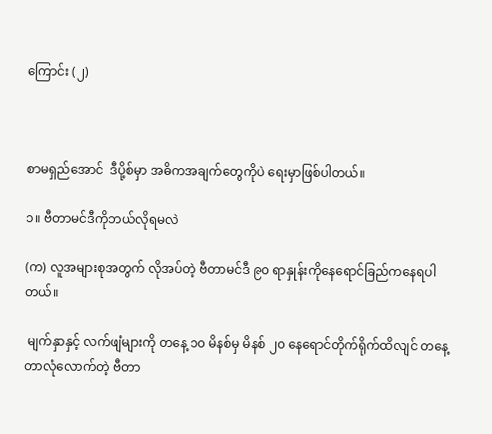ကြောင်း (၂)



စာမရှည်အောင်  ဒီပို့စ်မှာ အဓိကအချက်တွေကိုပဲ ရေးမှာဖြစ်ပါတယ်။

၁။ ဗီတာမင်ဒီကိုဘယ်လိုရမလဲ

(က) လူအများစုအတွက် လိုအပ်တဲ့ ဗီတာမင်ဒီ ၉၀ ရာနှုန်းကိုနေရောင်ခြည်ကနေရပါတယ်။

 မျက်နှာနှင့် လက်ဖျံများကို တနေ့ ၁၀ မိနစ်မှ မိနစ် ၂၀ နေရောင်တိုက်ရိုက်ထိလျင် တနေ့တာလုံလောက်တဲ့ ဗီတာ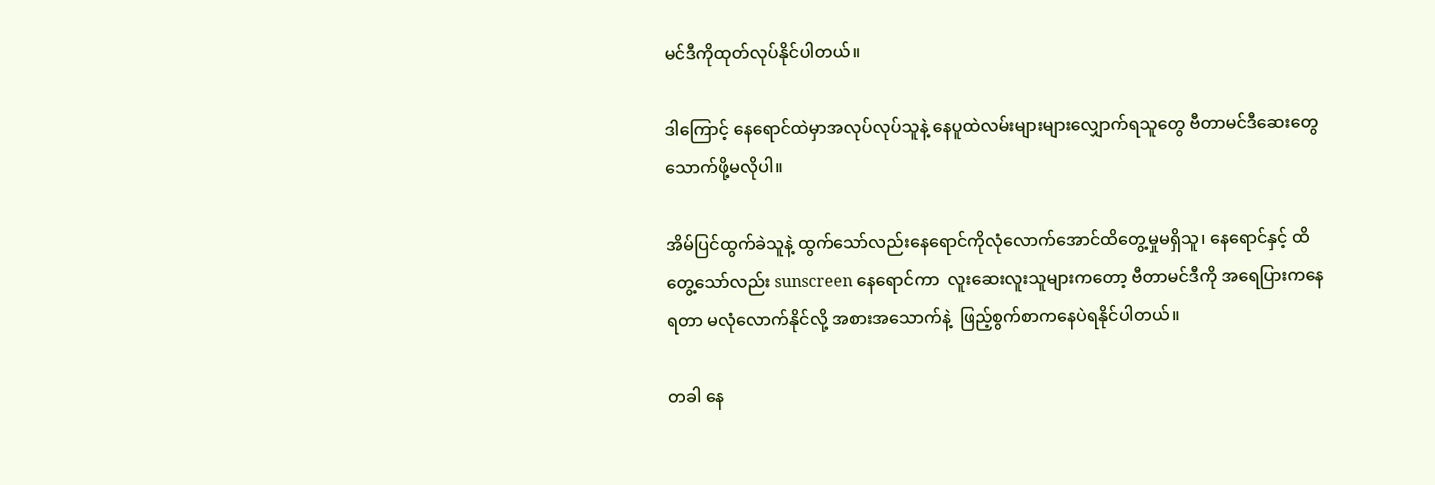မင်ဒီကိုထုတ်လုပ်နိုင်ပါတယ်။

ဒါကြောင့် နေရောင်ထဲမှာအလုပ်လုပ်သူနဲ့ နေပူထဲလမ်းများများလျှောက်ရသူတွေ ဗီတာမင်ဒီဆေးတွေသောက်ဖို့မလိုပါ။

အိမ်ပြင်ထွက်ခဲသူနဲ့ ထွက်သော်လည်းနေရောင်ကိုလုံလောက်အောင်ထိတွေ့မှုမရှိသူ၊ နေရောင်နှင့် ထိတွေ့သော်လည်း sunscreen နေရောင်ကာ  လူးဆေးလူးသူများကတော့ ဗီတာမင်ဒီကို အရေပြားကနေရတာ မလုံလောက်နိုင်လို့ အစားအသောက်နဲ့  ဖြည့်စွက်စာကနေပဲရနိုင်ပါတယ်။

တခါ နေ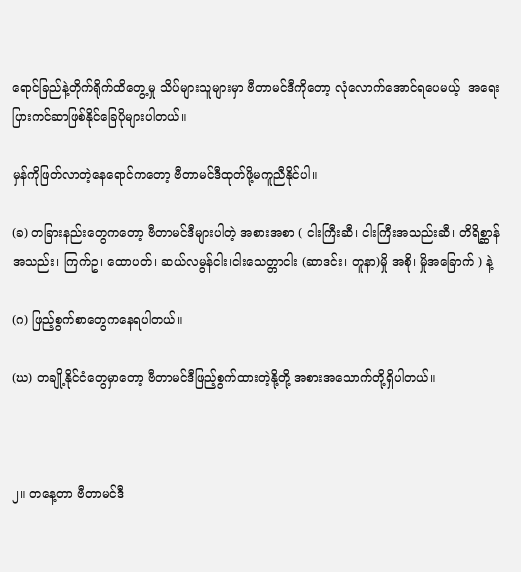ရောင်ခြည်နဲ့တိုက်ရိုက်ထိတွေ့မှု သိပ်များသူများမှာ ဗီတာမင်ဒီကိုတော့ လုံလောက်အောင်ရပေမယ့်  အရေးပြားကင်ဆာဖြစ်နိုင်ခြေပိုများပါတယ်။

မှန်ကိုဖြတ်လာတဲ့နေရောင်ကတော့ ဗီတာမင်ဒီထုတ်ဖို့မကူညီနိုင်ပါ။

(ခ) တခြားနည်းတွေကတော့ ဗီတာမင်ဒီများပါတဲ့ အစားအစာ ( ငါးကြီးဆီ၊ ငါးကြီးအသည်းဆီ၊ တိရိစ္ဆာန်အသည်း၊ ကြက်ဥ၊ ထောပတ်၊ ဆယ်လမွန်ငါး၊ငါးသေတ္တာငါး (ဆာဒင်း၊ တူနာ)မှို အစို၊ မှိုအခြောက် ) နဲ့

(ဂ) ဖြည့်စွက်စာတွေကနေရပါတယ်။

(ဃ) တချို့နိုင်ငံတွေမှာတော့ ဗီတာမင်ဒီဖြည့်စွက်ထားတဲ့နို့တို့ အစားအသောက်တို့ရှိပါတယ်။



၂။ တနေ့တာ ဗီတာမင်ဒီ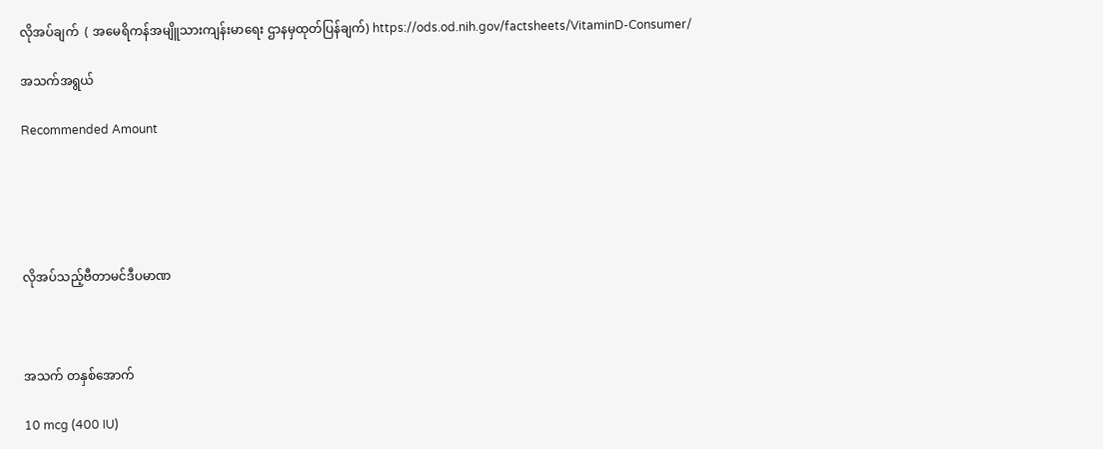လိုအပ်ချက်  ( အမေရိကန်အမျိူသားကျန်းမာရေး ဌာနမှထုတ်ပြန်ချက်) https://ods.od.nih.gov/factsheets/VitaminD-Consumer/

အသက်အရွယ်

Recommended Amount





လိုအပ်သည့်ဗီတာမင်ဒီပမာဏ



အသက် တနှစ်အောက်

10 mcg (400 IU)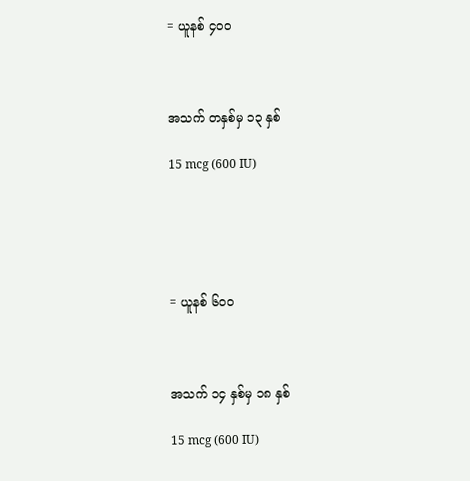= ယူနစ် ၄၀၀



အသက် တနှစ်မှ ၁၃ နှစ်

15 mcg (600 IU)





= ယူနစ် ၆၀၀



အသက် ၁၄ နှစ်မှ ၁၈ နှစ်

15 mcg (600 IU)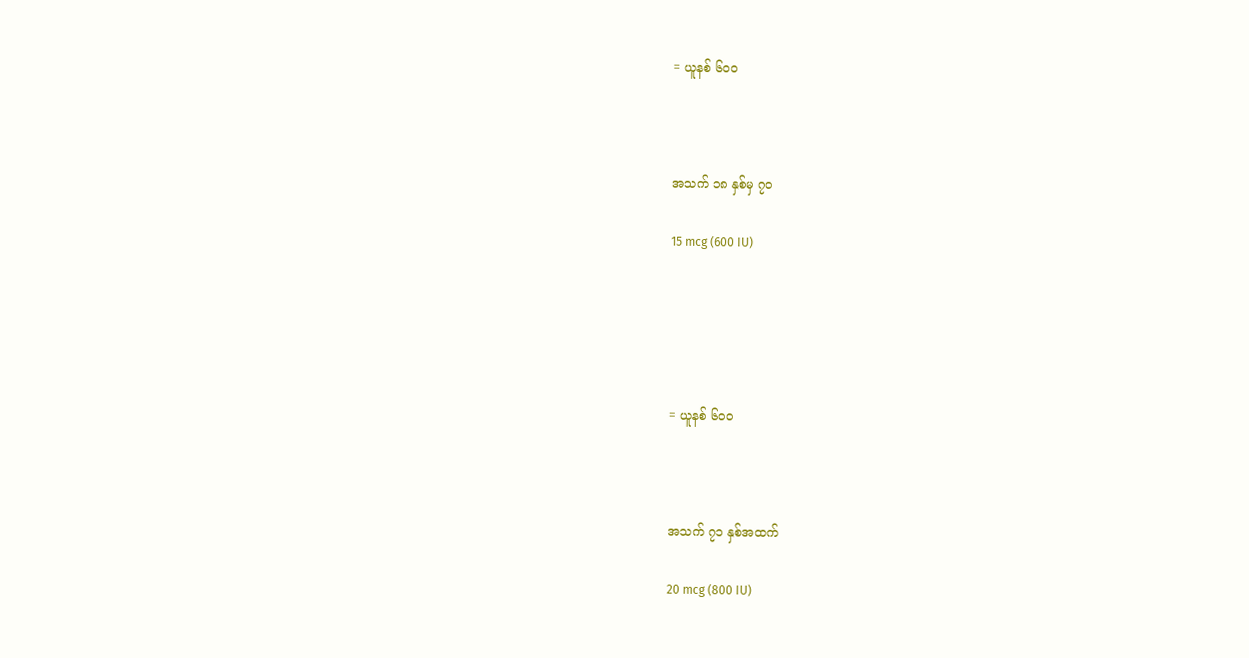= ယူနစ် ၆၀၀



အသက် ၁၈ နှစ်မှ ၇၀

15 mcg (600 IU)





= ယူနစ် ၆၀၀



အသက် ၇၁ နှစ်အထက်

20 mcg (800 IU)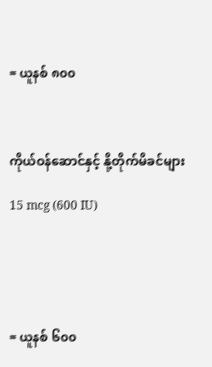= ယူနစ် ၈၀၀



ကိုယ်ဝန်ဆောင်နှင့် နို့တိုက်မိခင်များ

15 mcg (600 IU)





= ယူနစ် ၆၀၀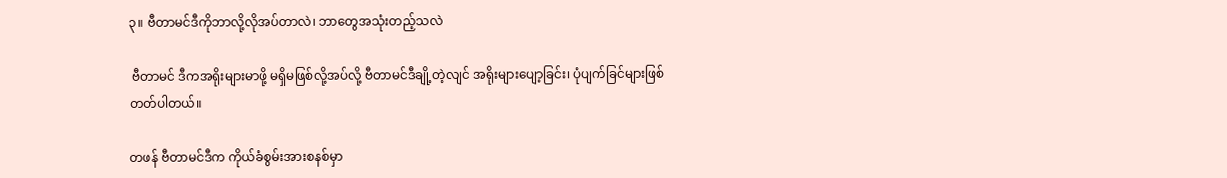၃။ ဗီတာမင်ဒီကိုဘာလို့လိုအပ်တာလဲ၊ ဘာတွေအသုံးတည့်သလဲ

 ဗီတာမင် ဒီကအရိုးများမာဖို့ မရှိမဖြစ်လို့အပ်လို့ ဗီတာမင်ဒီချို့တဲ့လျင် အရိုးများပျော့ခြင်း၊ ပုံပျက်ခြင်များဖြစ်တတ်ပါတယ်။

တဖန် ဗီတာမင်ဒီက ကိုယ်ခံစွမ်းအားစနစ်မှာ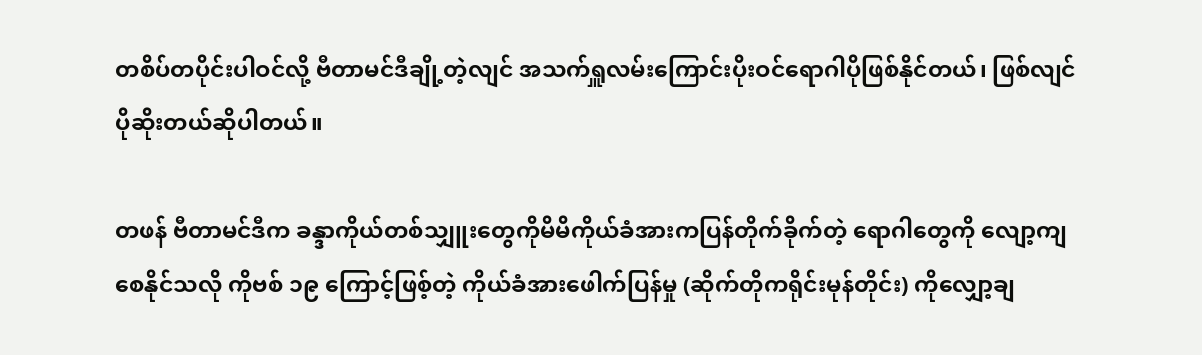တစိပ်တပိုင်းပါဝင်လို့ ဗီတာမင်ဒီချို့တဲ့လျင် အသက်ရှူလမ်းကြောင်းပိုးဝင်ရောဂါပိုဖြစ်နိုင်တယ်၊ ဖြစ်လျင် ပိုဆိုးတယ်ဆိုပါတယ်။

တဖန် ဗီတာမင်ဒီက ခန္ဒာကိုယ်တစ်သျှူးတွေကိုမိမိကိုယ်ခံအားကပြန်တိုက်ခိုက်တဲ့ ရောဂါတွေကို လျော့ကျစေနိုင်သလို ကိုဗစ် ၁၉ ကြောင့်ဖြစ့်တဲ့ ကိုယ်ခံအားဖေါက်ပြန်မှု (ဆိုက်တိုကရိုင်းမုန်တိုင်း) ကိုလျှော့ချ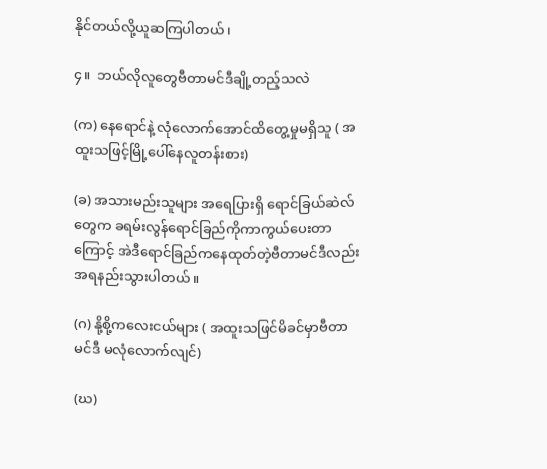နိုင်တယ်လို့ယူဆကြပါတယ်၊

၄။  ဘယ်လိုလူတွေဗီတာမင်ဒီချို့တည့်သလဲ

(က) နေရောင်နဲ့ လုံလောက်အောင်ထိတွေ့မှုမရှိသူ ( အထူးသဖြင့်မြို့ပေါ်နေလူတန်းစား)

(ခ) အသားမည်းသူများ အရေပြားရှိ ရောင်ခြယ်ဆဲလ်တွေက ခရမ်းလွန်ရောင်ခြည်ကိုကာကွယ်ပေးတာကြောင့် အဲဒီရောင်ခြည်ကနေထုတ်တဲ့ဗီတာမင်ဒီလည်းအရနည်းသွားပါတယ်။

(ဂ) နို့စို့ကလေးငယ်များ ( အထူးသဖြင်မိခင်မှာဗီတာမင်ဒီ မလုံလောက်လျင်)

(ဃ)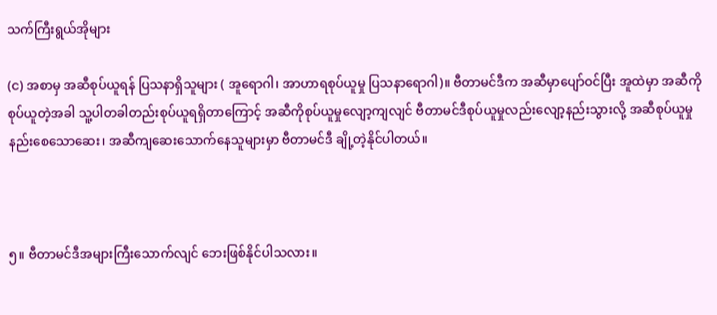သက်ကြီးရွယ်အိုများ

(င) အစာမှ အဆီစုပ်ယူရန် ပြသနာရှိသူများ ( အူရောဂါ၊ အာဟာရစုပ်ယူမှု ပြသနာရောဂါ)။ ဗီတာမင်ဒီက အဆီမှာပျော်ဝင်ပြီး အူထဲမှာ အဆီကိုစုပ်ယူတဲ့အခါ သူ့ပါတခါတည်းစုပ်ယူရရှိတာကြောင့် အဆီကိုစုပ်ယူမှုလျော့ကျလျင် ဗီတာမင်ဒီစုပ်ယူမှုလည်းလျော့နည်းသွားလို့ အဆီစုပ်ယူမှုနည်းစေသောဆေး၊ အဆီကျဆေးသောက်နေသူများမှာ ဗီတာမင်ဒီ ချို့တဲ့နိုင်ပါတယ်။



၅။ ဗီတာမင်ဒီအများကြီးသောက်လျင် ဘေးဖြစ်နိုင်ပါသလား။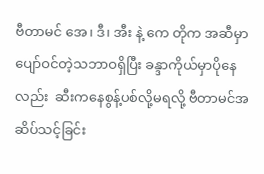ဗီတာမင် အေ၊ ဒီ၊ အီး နဲ့ ကေ တိုက အဆီမှာပျော်ဝင်တဲ့သဘာဝရှိပြီး ခန္ဒာကိုယ်မှာပိုနေလည်း  ဆီးကနေစွန့်ပစ်လို့မရလို့ ဗီတာမင်အဆိပ်သင့်ခြင်း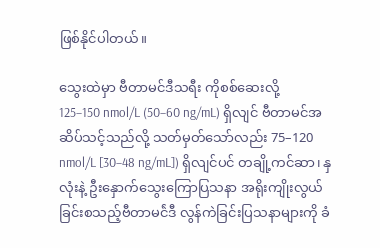ဖြစ်နိုင်ပါတယ်။

သွေးထဲမှာ ဗီတာမင်ဒီသရီး ကိုစစ်ဆေးလို့   125–150 nmol/L (50–60 ng/mL) ရှိလျင် ဗီတာမင်အဆိပ်သင့်သည်လို့ သတ်မှတ်သော်လည်း 75–120 nmol/L [30–48 ng/mL]) ရှိလျင်ပင် တချို့ကင်ဆာ၊ နှလုံးနဲ့ ဦးနှောက်သွေးကြောပြသနာ အရိုးကျိုးလွယ်ခြင်းစသည့်ဗီတာမင်ဲဒီ လွန်ကဲခြင်းပြသနာများကို ခံ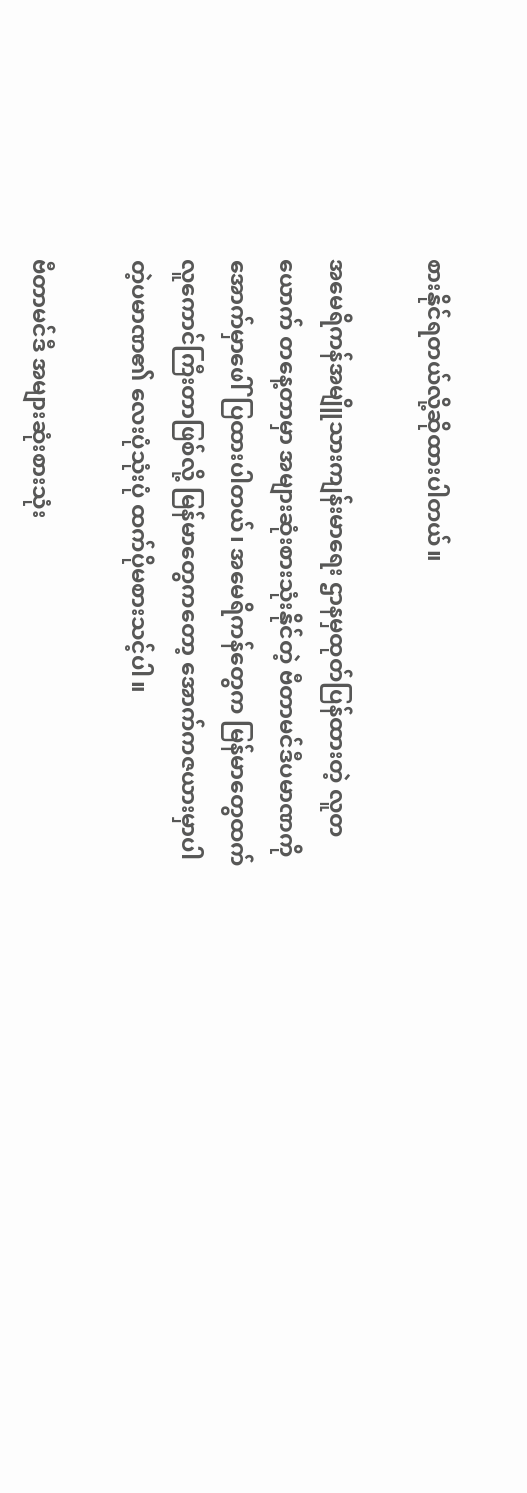စားနိုင်ရတယ်လို့ဆိုထားပါတယ်။

အမေရိကန်အမျိူသားကျန်းမာရေး ဌာနမှထုတ်ပြန်ထားတဲ့ လူတယောက် တနေ့တာမှာ အများဆုံးစားသုံးနိုင်တဲ့ ဗီတာမင်ဒီပမာဏကို အောက်မှာဖေါ်ပြထားပါတယ်၊ အမေရိကန်တွေက မြန်မာတွေထက်လူကောင်ကြီးတာဖြစ်လို့ မြန်မာတွေကတော့ အောက်ကဇယားမှာပါတဲ့ပမာဏ၏ လေးပုံသုံးပုံ ထက်ပိုမစားသင့်ပါ။

ဗီတာမင်ဒီ အများဆုံးစားသုံး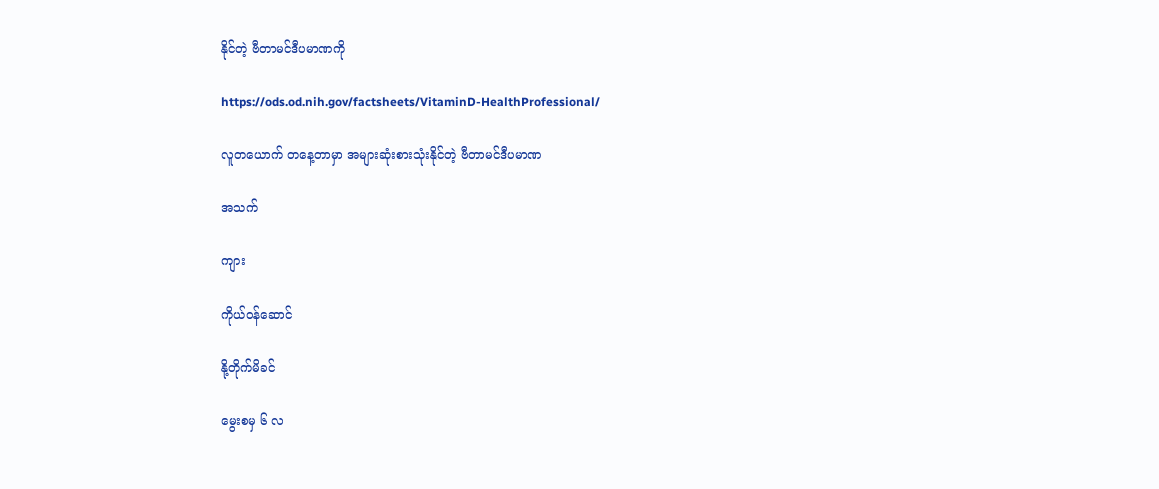နိုင်တဲ့ ဗီတာမင်ဒီပမာဏကို

https://ods.od.nih.gov/factsheets/VitaminD-HealthProfessional/

လူတယောက် တနေ့တာမှာ အများဆုံးစားသုံးနိုင်တဲ့ ဗီတာမင်ဒီပမာဏ

အသက်

ကျား

ကိုယ်ဝန်ဆောင်

နို့တိုက်မိခင်

မွေးစမှ ၆ လ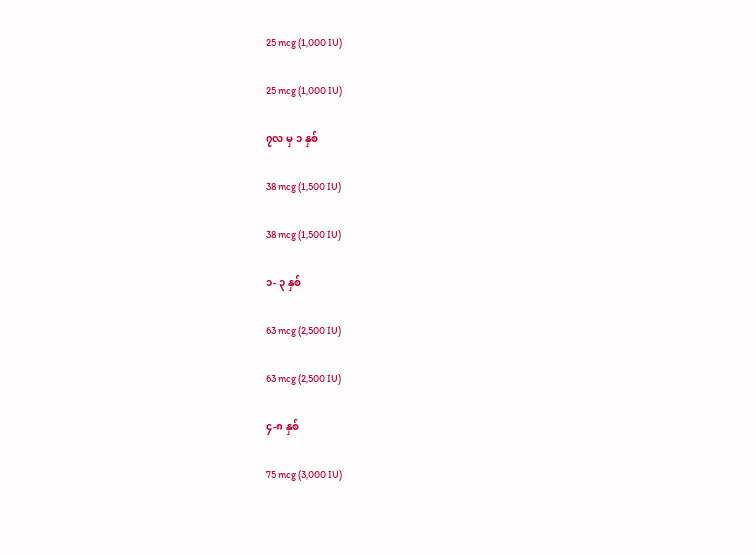25 mcg (1,000 IU)

25 mcg (1,000 IU)

၇လ မှ ၁ နှစ်

38 mcg (1,500 IU)

38 mcg (1,500 IU)

၁- ၃ နှစ်

63 mcg (2,500 IU)

63 mcg (2,500 IU)

၄-၈ နှစ်

75 mcg (3,000 IU)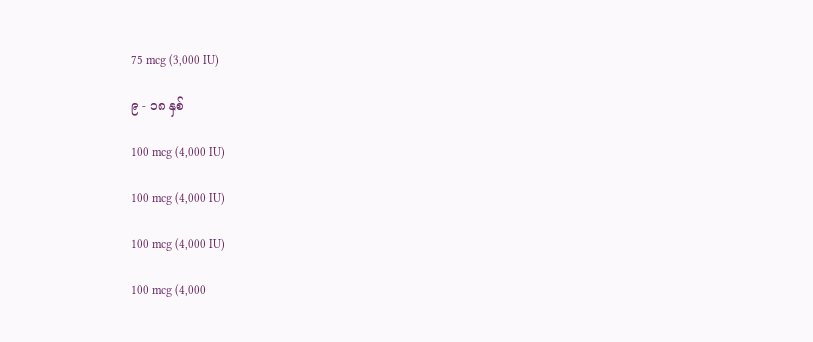75 mcg (3,000 IU)

၉ - ၁၈ နှစ်

100 mcg (4,000 IU)

100 mcg (4,000 IU)

100 mcg (4,000 IU)

100 mcg (4,000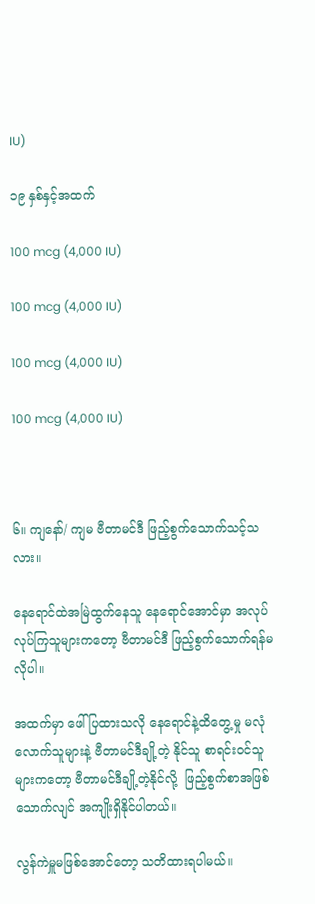IU)

၁၉ နှစ်နှင့်အထက်

100 mcg (4,000 IU)

100 mcg (4,000 IU)

100 mcg (4,000 IU)

100 mcg (4,000 IU)



၆။ ကျနော်/ ကျမ ဗီတာမင်ဒီ ဖြည့်စွက်သောက်သင့်သလား။

နေရောင်ထဲအမြဲထွက်နေသူ နေရောင်အောင်မှာ အလုပ်လုပ်ကြသူများကတော့ ဗီတာမင်ဒီ ဖြည့်စွက်သောက်ရန်မလိုပါ။

အထက်မှာ ဖေါ်ပြထားသလို နေရောင်နဲ့ထိတွေ့မှု မလုံလောက်သူများနဲ့ ဗီတာမင်ဒီချို့တဲ့ နိုင်သူ စာရင်းဝင်သူများကတော့ ဗီတာမင်ဒီချို့တဲ့နိုင်လို့  ဖြည့်စွက်စာအဖြစ် သောက်လျင် အကျိုးရှိနိုင်ပါတယ်။

လွန်ကဲမှူမဖြစ်အောင်တော့ သတိထားရပါမယ်။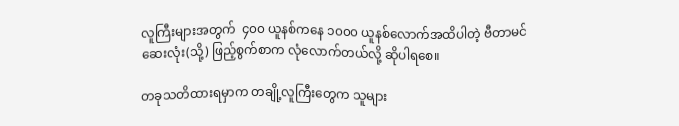လူကြီးများအတွက်  ၄၀၀ ယူနစ်ကနေ ၁၀၀၀ ယူနစ်လောက်အထိပါတဲ့ ဗီတာမင်ဆေးလုံး(သို့) ဖြည့်စွက်စာက လုံလောက်တယ်လို့ ဆိုပါရစေ။

တခုသတိထားရမှာက တချို့လူကြီးတွေက သူများ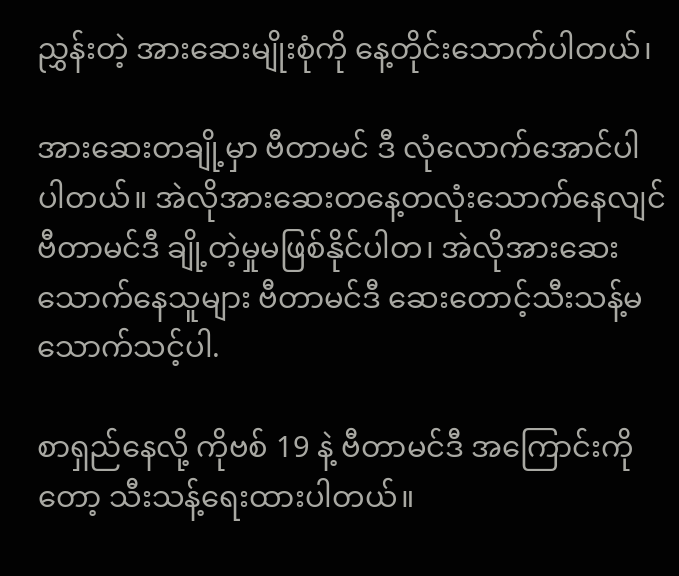ညွှန်းတဲ့ အားဆေးမျိုးစုံကို နေ့တိုင်းသောက်ပါတယ်၊

အားဆေးတချို့မှာ ဗီတာမင် ဒီ လုံလောက်အောင်ပါပါတယ်။ အဲလိုအားဆေးတနေ့တလုံးသောက်နေလျင် ဗီတာမင်ဒီ ချို့တဲ့မှုမဖြစ်နိုင်ပါတ၊ အဲလိုအားဆေးသောက်နေသူများ ဗီတာမင်ဒီ ဆေးတောင့်သီးသန့်မသောက်သင့်ပါ.

စာရှည်နေလို့ ကိုဗစ် 19 နဲ့ ဗီတာမင်ဒီ အကြောင်းကိုတော့ သီးသန့်ရေးထားပါတယ်။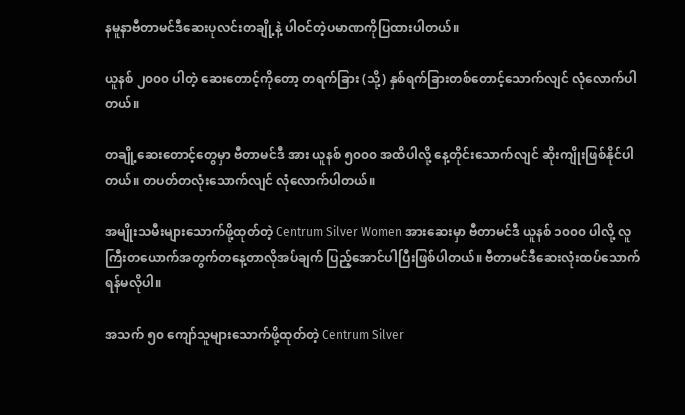နမူနာဗီတာမင်ဒီဆေးပုလင်းတချို့နဲ့ ပါဝင်တဲ့ပမာဏကိုပြထားပါတယ်။

ယူနစ် ၂၀၀၀ ပါတဲ့ ဆေးတောင့်ကိုတော့ တရက်ခြား (သို့) နှစ်ရက်ခြားတစ်တောင့်သောက်လျင် လုံလောက်ပါတယ်။

တချို့ဆေးတောင့်တွေမှာ ဗီတာမင်ဒီ အား ယူနစ် ၅၀၀၀ အထိပါလို့ နေ့တိုင်းသောက်လျင် ဆိုးကျိုးဖြစ်နိုင်ပါတယ်။ တပတ်တလုံးသောက်လျင် လုံလောက်ပါတယ်။

အမျိုးသမီးများသောက်ဖို့ထုတ်တဲ့ Centrum Silver Women အားဆေးမှာ ဗီတာမင်ဒီ ယူနစ် ၁၀၀၀ ပါလို့ လူကြီးတယောက်အတွက်တနေ့တာလိုအပ်ချက် ပြည့်အောင်ပါပြီးဖြစ်ပါတယ်။ ဗီတာမင်ဒီဆေးလုံးထပ်သောက်ရန်မလိုပါ။

အသက် ၅၀ ကျော်သူများသောက်ဖို့ထုတ်တဲ့ Centrum Silver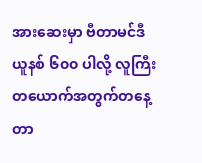အားဆေးမှာ ဗီတာမင်ဒီ ယူနစ် ၆၀၀ ပါလို့ လူကြီးတယောက်အတွက်တနေ့တာ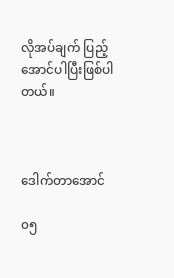လိုအပ်ချက် ပြည့်အောင်ပါပြီးဖြစ်ပါတယ်။



ဒေါက်တာအောင်

၀၅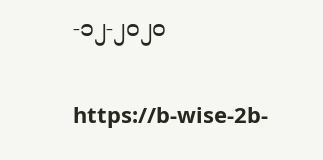-၁၂-၂၀၂၀

https://b-wise-2b-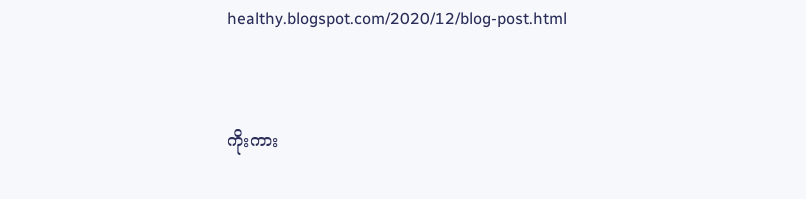healthy.blogspot.com/2020/12/blog-post.html


ကိုးကား